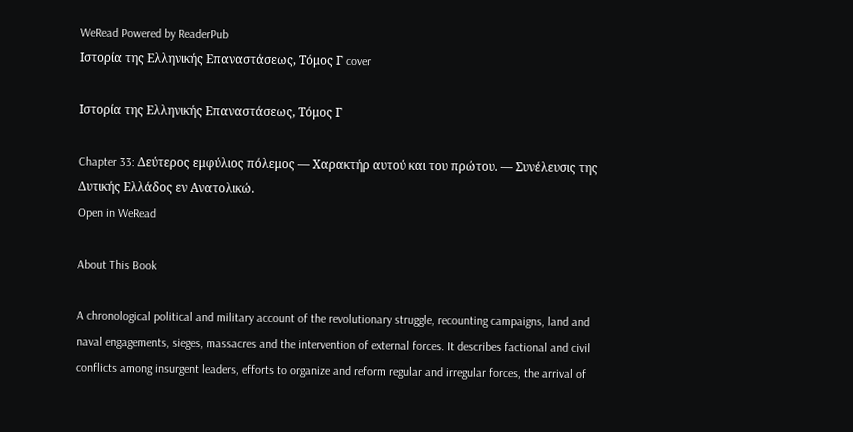WeRead Powered by ReaderPub
Ιστορία της Ελληνικής Επαναστάσεως, Τόμος Γ cover

Ιστορία της Ελληνικής Επαναστάσεως, Τόμος Γ

Chapter 33: Δεύτερος εμφύλιος πόλεμος — Χαρακτήρ αυτού και του πρώτου. — Συνέλευσις της Δυτικής Ελλάδος εν Ανατολικώ.
Open in WeRead

About This Book

A chronological political and military account of the revolutionary struggle, recounting campaigns, land and naval engagements, sieges, massacres and the intervention of external forces. It describes factional and civil conflicts among insurgent leaders, efforts to organize and reform regular and irregular forces, the arrival of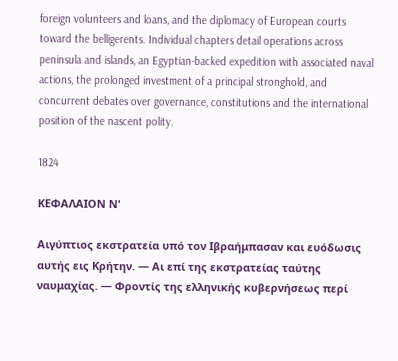foreign volunteers and loans, and the diplomacy of European courts toward the belligerents. Individual chapters detail operations across peninsula and islands, an Egyptian-backed expedition with associated naval actions, the prolonged investment of a principal stronghold, and concurrent debates over governance, constitutions and the international position of the nascent polity.

1824

ΚΕΦΑΛΑΙΟΝ Ν'

Αιγύπτιος εκστρατεία υπό τον Ιβραήμπασαν και ευόδωσις αυτής εις Κρήτην. — Αι επί της εκστρατείας ταύτης ναυμαχίας. — Φροντίς της ελληνικής κυβερνήσεως περί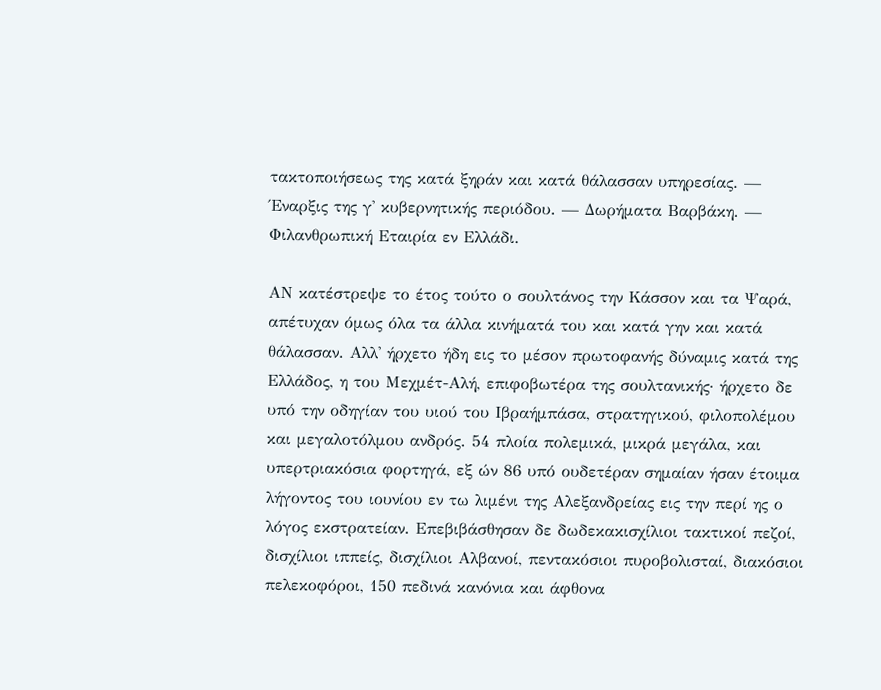τακτοποιήσεως της κατά ξηράν και κατά θάλασσαν υπηρεσίας. — Έναρξις της γ' κυβερνητικής περιόδου. — Δωρήματα Βαρβάκη. — Φιλανθρωπική Εταιρία εν Ελλάδι.

ΑΝ κατέστρεψε το έτος τούτο ο σουλτάνος την Κάσσον και τα Ψαρά, απέτυχαν όμως όλα τα άλλα κινήματά του και κατά γην και κατά θάλασσαν. Αλλ' ήρχετο ήδη εις το μέσον πρωτοφανής δύναμις κατά της Ελλάδος, η του Μεχμέτ-Αλή, επιφοβωτέρα της σουλτανικής· ήρχετο δε υπό την οδηγίαν του υιού του Ιβραήμπάσα, στρατηγικού, φιλοπολέμου και μεγαλοτόλμου ανδρός. 54 πλοία πολεμικά, μικρά μεγάλα, και υπερτριακόσια φορτηγά, εξ ών 86 υπό ουδετέραν σημαίαν ήσαν έτοιμα λήγοντος του ιουνίου εν τω λιμένι της Αλεξανδρείας εις την περί ης ο λόγος εκστρατείαν. Επεβιβάσθησαν δε δωδεκακισχίλιοι τακτικοί πεζοί, δισχίλιοι ιππείς, δισχίλιοι Αλβανοί, πεντακόσιοι πυροβολισταί, διακόσιοι πελεκοφόροι, 150 πεδινά κανόνια και άφθονα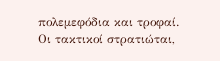πολεμεφόδια και τροφαί. Οι τακτικοί στρατιώται,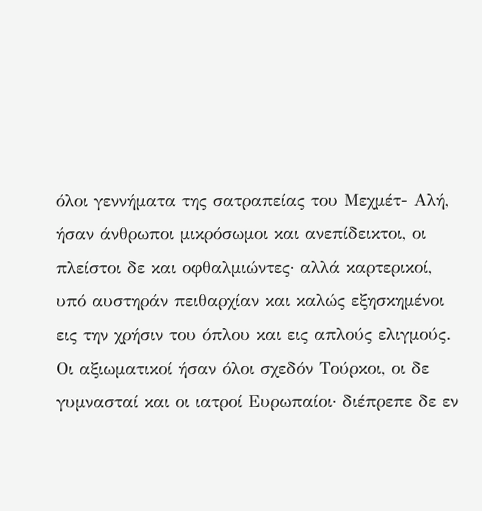όλοι γεννήματα της σατραπείας του Μεχμέτ- Αλή, ήσαν άνθρωποι μικρόσωμοι και ανεπίδεικτοι, οι πλείστοι δε και οφθαλμιώντες· αλλά καρτερικοί, υπό αυστηράν πειθαρχίαν και καλώς εξησκημένοι εις την χρήσιν του όπλου και εις απλούς ελιγμούς. Οι αξιωματικοί ήσαν όλοι σχεδόν Τούρκοι, οι δε γυμνασταί και οι ιατροί Ευρωπαίοι· διέπρεπε δε εν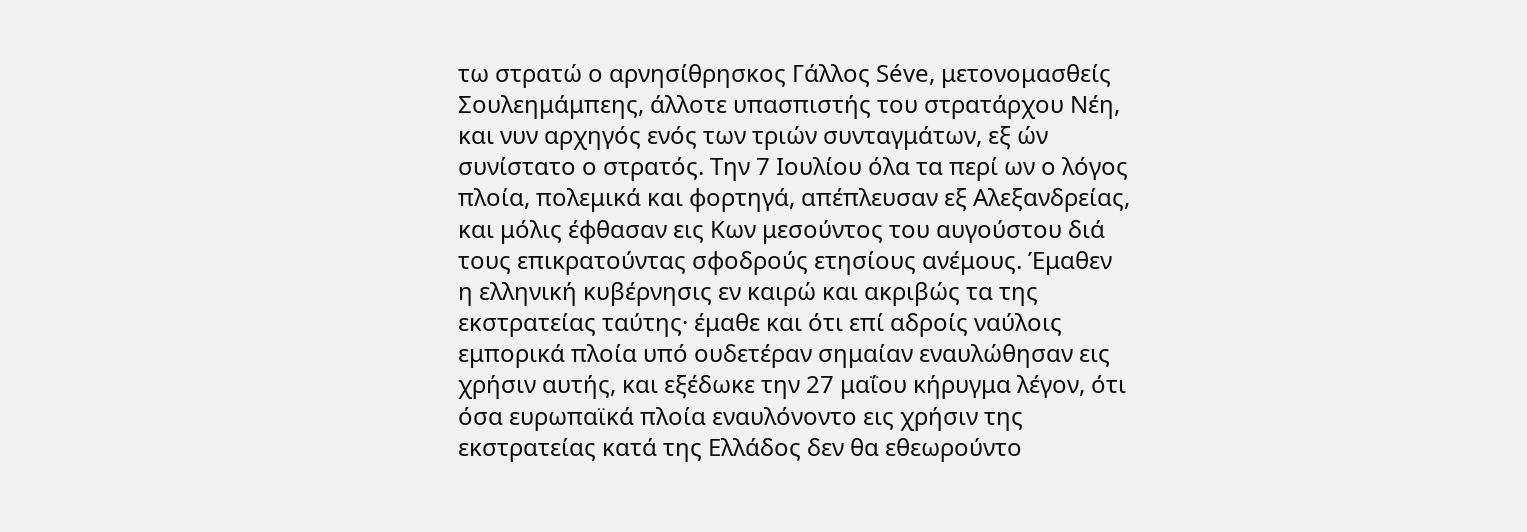τω στρατώ ο αρνησίθρησκος Γάλλος Séve, μετονομασθείς Σουλεημάμπεης, άλλοτε υπασπιστής του στρατάρχου Νέη, και νυν αρχηγός ενός των τριών συνταγμάτων, εξ ών συνίστατο ο στρατός. Την 7 Ιουλίου όλα τα περί ων ο λόγος πλοία, πολεμικά και φορτηγά, απέπλευσαν εξ Αλεξανδρείας, και μόλις έφθασαν εις Κων μεσούντος του αυγούστου διά τους επικρατούντας σφοδρούς ετησίους ανέμους. Έμαθεν η ελληνική κυβέρνησις εν καιρώ και ακριβώς τα της εκστρατείας ταύτης· έμαθε και ότι επί αδροίς ναύλοις εμπορικά πλοία υπό ουδετέραν σημαίαν εναυλώθησαν εις χρήσιν αυτής, και εξέδωκε την 27 μαΐου κήρυγμα λέγον, ότι όσα ευρωπαϊκά πλοία εναυλόνοντο εις χρήσιν της εκστρατείας κατά της Ελλάδος δεν θα εθεωρούντο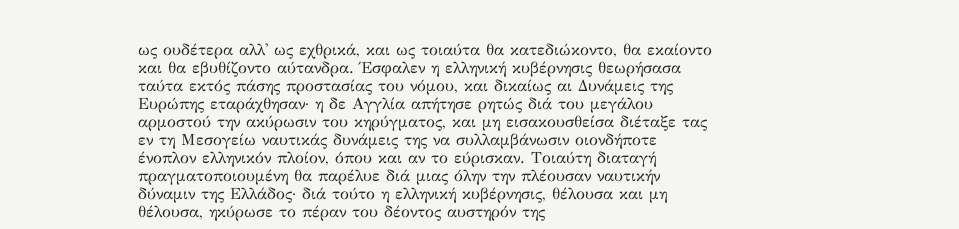ως ουδέτερα αλλ' ως εχθρικά, και ως τοιαύτα θα κατεδιώκοντο, θα εκαίοντο και θα εβυθίζοντο αύτανδρα. Έσφαλεν η ελληνική κυβέρνησις θεωρήσασα ταύτα εκτός πάσης προστασίας του νόμου, και δικαίως αι Δυνάμεις της Ευρώπης εταράχθησαν· η δε Αγγλία απήτησε ρητώς διά του μεγάλου αρμοστού την ακύρωσιν του κηρύγματος, και μη εισακουσθείσα διέταξε τας εν τη Μεσογείω ναυτικάς δυνάμεις της να συλλαμβάνωσιν οιονδήποτε ένοπλον ελληνικόν πλοίον, όπου και αν το εύρισκαν. Τοιαύτη διαταγή πραγματοποιουμένη θα παρέλυε διά μιας όλην την πλέουσαν ναυτικήν δύναμιν της Ελλάδος· διά τούτο η ελληνική κυβέρνησις, θέλουσα και μη θέλουσα, ηκύρωσε το πέραν του δέοντος αυστηρόν της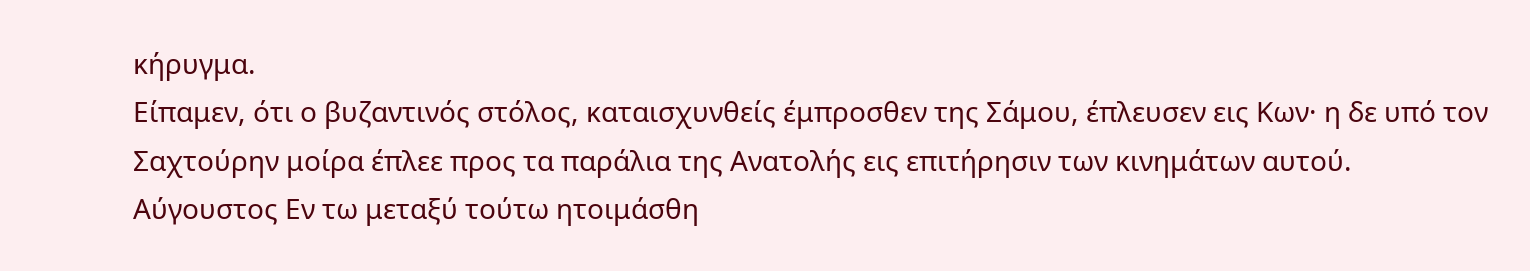κήρυγμα.
Είπαμεν, ότι ο βυζαντινός στόλος, καταισχυνθείς έμπροσθεν της Σάμου, έπλευσεν εις Κων· η δε υπό τον Σαχτούρην μοίρα έπλεε προς τα παράλια της Ανατολής εις επιτήρησιν των κινημάτων αυτού.
Αύγουστος Εν τω μεταξύ τούτω ητοιμάσθη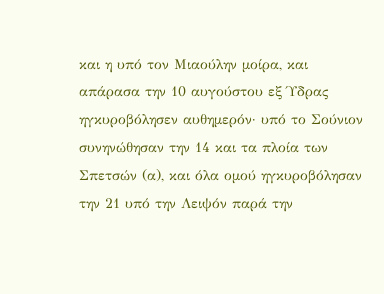και η υπό τον Μιαούλην μοίρα, και απάρασα την 10 αυγούστου εξ Ύδρας ηγκυροβόλησεν αυθημερόν· υπό το Σούνιον συνηνώθησαν την 14 και τα πλοία των Σπετσών (α), και όλα ομού ηγκυροβόλησαν την 21 υπό την Λειψόν παρά την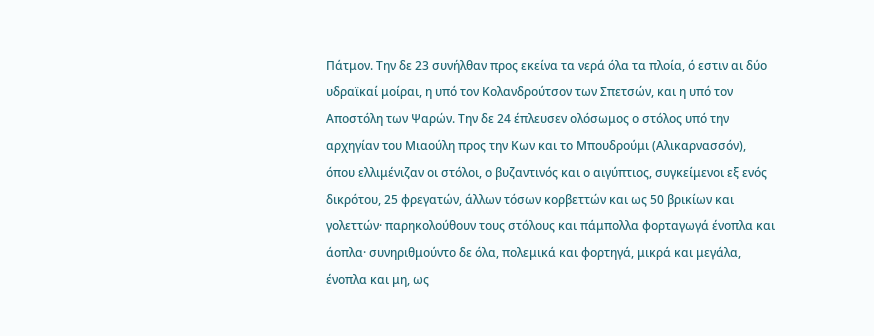Πάτμον. Την δε 23 συνήλθαν προς εκείνα τα νερά όλα τα πλοία, ό εστιν αι δύο υδραϊκαί μοίραι, η υπό τον Κολανδρούτσον των Σπετσών, και η υπό τον Αποστόλη των Ψαρών. Την δε 24 έπλευσεν ολόσωμος ο στόλος υπό την αρχηγίαν του Μιαούλη προς την Κων και το Μπουδρούμι (Αλικαρνασσόν), όπου ελλιμένιζαν οι στόλοι, ο βυζαντινός και ο αιγύπτιος, συγκείμενοι εξ ενός δικρότου, 25 φρεγατών, άλλων τόσων κορβεττών και ως 50 βρικίων και γολεττών· παρηκολούθουν τους στόλους και πάμπολλα φορταγωγά ένοπλα και άοπλα· συνηριθμούντο δε όλα, πολεμικά και φορτηγά, μικρά και μεγάλα, ένοπλα και μη, ως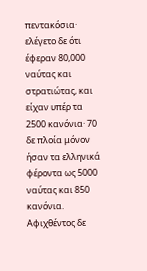πεντακόσια· ελέγετο δε ότι έφεραν 80,000 ναύτας και στρατιώτας, και είχαν υπέρ τα 2500 κανόνια· 70 δε πλοία μόνον ήσαν τα ελληνικά φέροντα ως 5000 ναύτας και 850 κανόνια.
Αφιχθέντος δε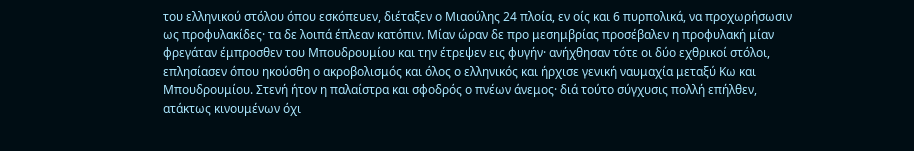του ελληνικού στόλου όπου εσκόπευεν, διέταξεν ο Μιαούλης 24 πλοία, εν οίς και 6 πυρπολικά, να προχωρήσωσιν ως προφυλακίδες· τα δε λοιπά έπλεαν κατόπιν. Μίαν ώραν δε προ μεσημβρίας προσέβαλεν η προφυλακή μίαν φρεγάταν έμπροσθεν του Μπουδρουμίου και την έτρεψεν εις φυγήν· ανήχθησαν τότε οι δύο εχθρικοί στόλοι, επλησίασεν όπου ηκούσθη ο ακροβολισμός και όλος ο ελληνικός και ήρχισε γενική ναυμαχία μεταξύ Κω και Μπουδρουμίου. Στενή ήτον η παλαίστρα και σφοδρός ο πνέων άνεμος· διά τούτο σύγχυσις πολλή επήλθεν, ατάκτως κινουμένων όχι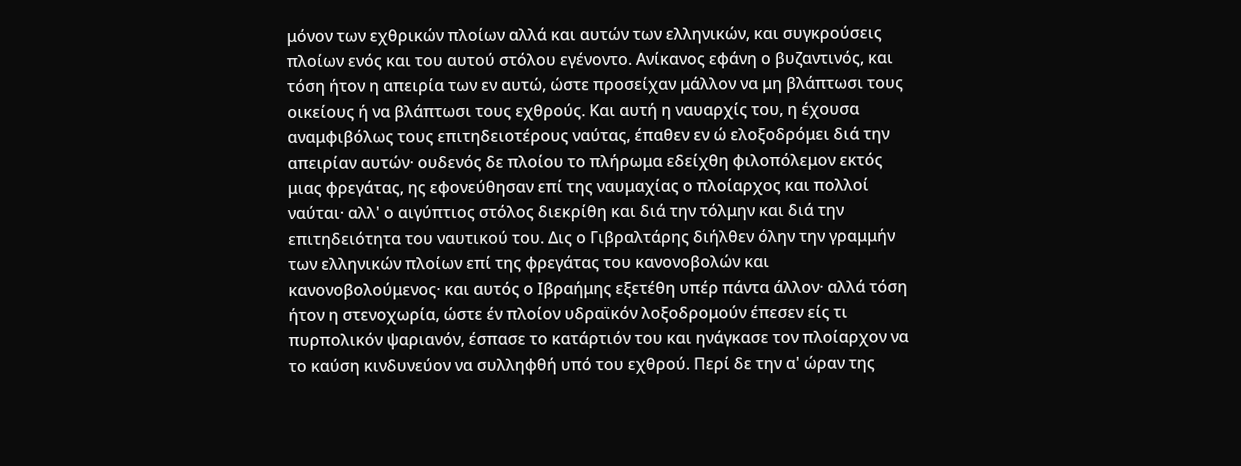μόνον των εχθρικών πλοίων αλλά και αυτών των ελληνικών, και συγκρούσεις πλοίων ενός και του αυτού στόλου εγένοντο. Ανίκανος εφάνη ο βυζαντινός, και τόση ήτον η απειρία των εν αυτώ, ώστε προσείχαν μάλλον να μη βλάπτωσι τους οικείους ή να βλάπτωσι τους εχθρούς. Και αυτή η ναυαρχίς του, η έχουσα αναμφιβόλως τους επιτηδειοτέρους ναύτας, έπαθεν εν ώ ελοξοδρόμει διά την απειρίαν αυτών· ουδενός δε πλοίου το πλήρωμα εδείχθη φιλοπόλεμον εκτός μιας φρεγάτας, ης εφονεύθησαν επί της ναυμαχίας ο πλοίαρχος και πολλοί ναύται· αλλ' ο αιγύπτιος στόλος διεκρίθη και διά την τόλμην και διά την επιτηδειότητα του ναυτικού του. Δις ο Γιβραλτάρης διήλθεν όλην την γραμμήν των ελληνικών πλοίων επί της φρεγάτας του κανονοβολών και κανονοβολούμενος· και αυτός ο Ιβραήμης εξετέθη υπέρ πάντα άλλον· αλλά τόση ήτον η στενοχωρία, ώστε έν πλοίον υδραϊκόν λοξοδρομούν έπεσεν είς τι πυρπολικόν ψαριανόν, έσπασε το κατάρτιόν του και ηνάγκασε τον πλοίαρχον να το καύση κινδυνεύον να συλληφθή υπό του εχθρού. Περί δε την α' ώραν της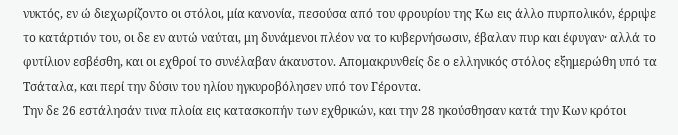νυκτός, εν ώ διεχωρίζοντο οι στόλοι, μία κανονία, πεσούσα από του φρουρίου της Κω εις άλλο πυρπολικόν, έρριψε το κατάρτιόν του, οι δε εν αυτώ ναύται, μη δυνάμενοι πλέον να το κυβερνήσωσιν, έβαλαν πυρ και έφυγαν· αλλά το φυτίλιον εσβέσθη, και οι εχθροί το συνέλαβαν άκαυστον. Απομακρυνθείς δε ο ελληνικός στόλος εξημερώθη υπό τα Τσάταλα, και περί την δύσιν του ηλίου ηγκυροβόλησεν υπό τον Γέροντα.
Την δε 26 εστάλησάν τινα πλοία εις κατασκοπήν των εχθρικών, και την 28 ηκούσθησαν κατά την Κων κρότοι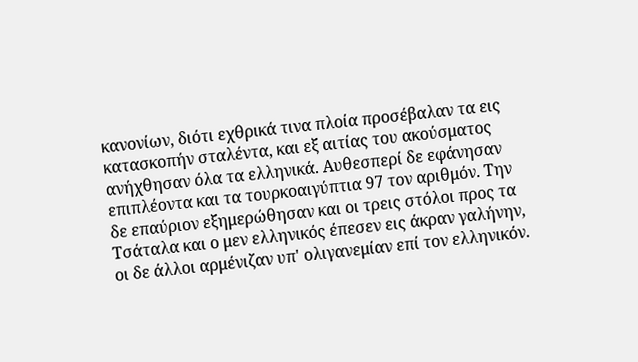κανονίων, διότι εχθρικά τινα πλοία προσέβαλαν τα εις κατασκοπήν σταλέντα, και εξ αιτίας του ακούσματος ανήχθησαν όλα τα ελληνικά. Αυθεσπερί δε εφάνησαν επιπλέοντα και τα τουρκοαιγύπτια 97 τον αριθμόν. Την δε επαύριον εξημερώθησαν και οι τρεις στόλοι προς τα Τσάταλα και ο μεν ελληνικός έπεσεν εις άκραν γαλήνην, οι δε άλλοι αρμένιζαν υπ' ολιγανεμίαν επί τον ελληνικόν.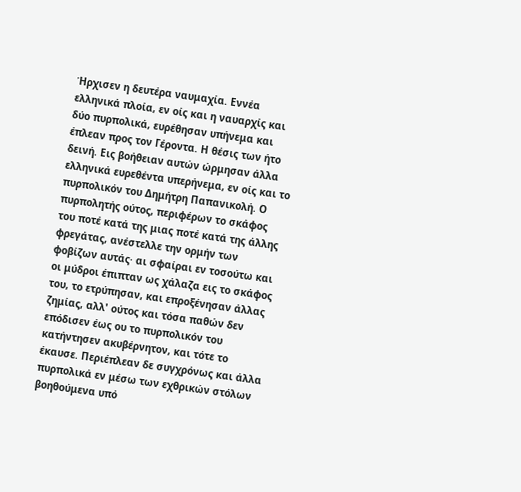Ήρχισεν η δευτέρα ναυμαχία. Εννέα ελληνικά πλοία, εν οίς και η ναυαρχίς και δύο πυρπολικά, ευρέθησαν υπήνεμα και έπλεαν προς τον Γέροντα. Η θέσις των ήτο δεινή. Εις βοήθειαν αυτών ώρμησαν άλλα ελληνικά ευρεθέντα υπερήνεμα, εν οίς και το πυρπολικόν του Δημήτρη Παπανικολή. Ο πυρπολητής ούτος, περιφέρων το σκάφος του ποτέ κατά της μιας ποτέ κατά της άλλης φρεγάτας, ανέστελλε την ορμήν των φοβίζων αυτάς· αι σφαίραι εν τοσούτω και οι μύδροι έπιπταν ως χάλαζα εις το σκάφος του, το ετρύπησαν, και επροξένησαν άλλας ζημίας, αλλ' ούτος και τόσα παθών δεν επόδισεν έως ου το πυρπολικόν του κατήντησεν ακυβέρνητον, και τότε το έκαυσε. Περιέπλεαν δε συγχρόνως και άλλα πυρπολικά εν μέσω των εχθρικών στόλων βοηθούμενα υπό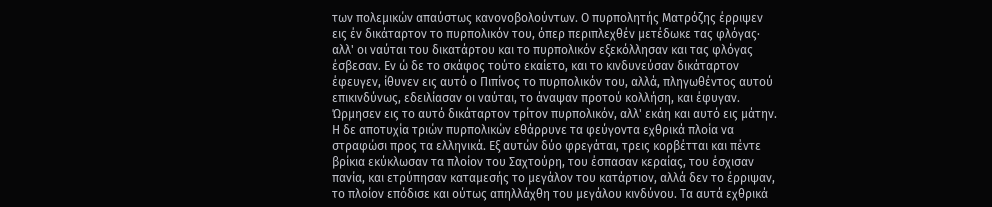των πολεμικών απαύστως κανονοβολούντων. Ο πυρπολητής Ματρόζης έρριψεν εις έν δικάταρτον το πυρπολικόν του, όπερ περιπλεχθέν μετέδωκε τας φλόγας· αλλ' οι ναύται του δικατάρτου και το πυρπολικόν εξεκόλλησαν και τας φλόγας έσβεσαν. Εν ώ δε το σκάφος τούτο εκαίετο, και το κινδυνεύσαν δικάταρτον έφευγεν, ίθυνεν εις αυτό ο Πιπίνος το πυρπολικόν του, αλλά, πληγωθέντος αυτού επικινδύνως, εδειλίασαν οι ναύται, το άναψαν προτού κολλήση, και έφυγαν. Ώρμησεν εις το αυτό δικάταρτον τρίτον πυρπολικόν, αλλ' εκάη και αυτό εις μάτην. Η δε αποτυχία τριών πυρπολικών εθάρρυνε τα φεύγοντα εχθρικά πλοία να στραφώσι προς τα ελληνικά. Εξ αυτών δύο φρεγάται, τρεις κορβέτται και πέντε βρίκια εκύκλωσαν τα πλοίον του Σαχτούρη, του έσπασαν κεραίας, του έσχισαν πανία, και ετρύπησαν καταμεσής το μεγάλον του κατάρτιον, αλλά δεν το έρριψαν, το πλοίον επόδισε και ούτως απηλλάχθη του μεγάλου κινδύνου. Τα αυτά εχθρικά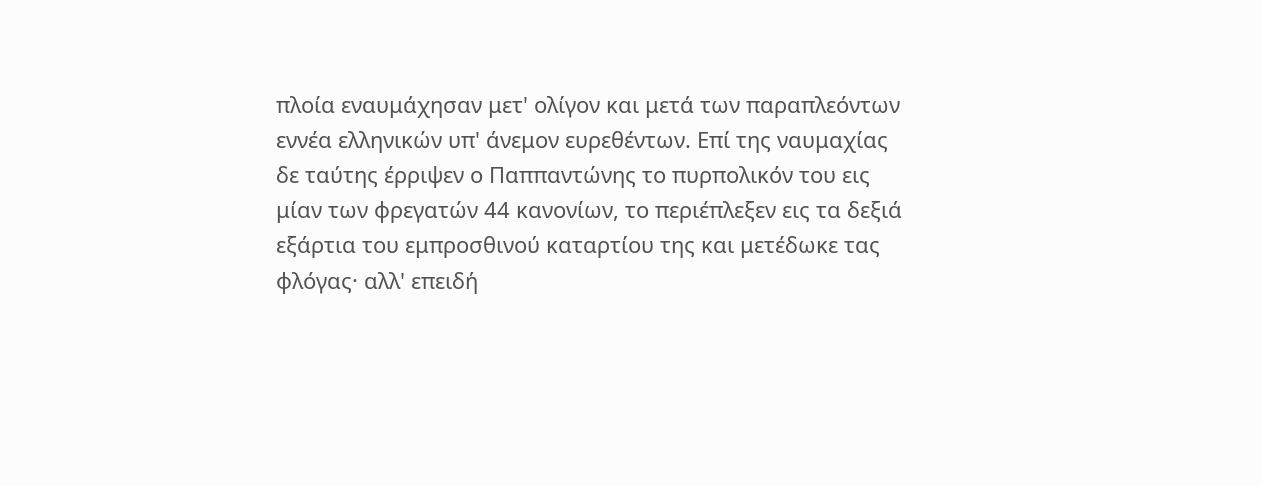πλοία εναυμάχησαν μετ' ολίγον και μετά των παραπλεόντων εννέα ελληνικών υπ' άνεμον ευρεθέντων. Επί της ναυμαχίας δε ταύτης έρριψεν ο Παππαντώνης το πυρπολικόν του εις μίαν των φρεγατών 44 κανονίων, το περιέπλεξεν εις τα δεξιά εξάρτια του εμπροσθινού καταρτίου της και μετέδωκε τας φλόγας· αλλ' επειδή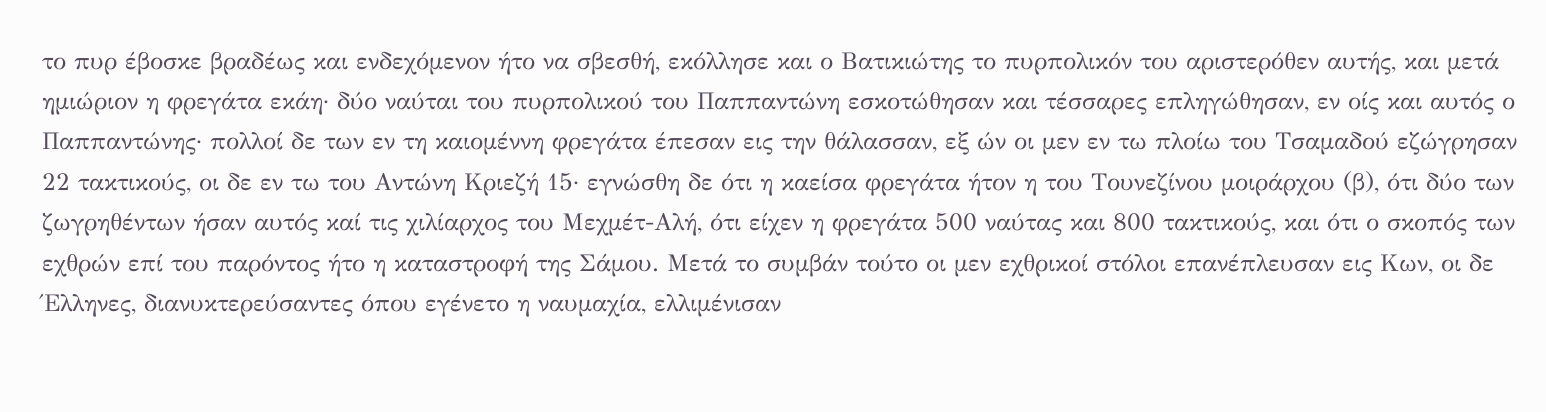το πυρ έβοσκε βραδέως και ενδεχόμενον ήτο να σβεσθή, εκόλλησε και ο Βατικιώτης το πυρπολικόν του αριστερόθεν αυτής, και μετά ημιώριον η φρεγάτα εκάη· δύο ναύται του πυρπολικού του Παππαντώνη εσκοτώθησαν και τέσσαρες επληγώθησαν, εν οίς και αυτός ο Παππαντώνης· πολλοί δε των εν τη καιομέννη φρεγάτα έπεσαν εις την θάλασσαν, εξ ών οι μεν εν τω πλοίω του Τσαμαδού εζώγρησαν 22 τακτικούς, οι δε εν τω του Αντώνη Κριεζή 15· εγνώσθη δε ότι η καείσα φρεγάτα ήτον η του Τουνεζίνου μοιράρχου (β), ότι δύο των ζωγρηθέντων ήσαν αυτός καί τις χιλίαρχος του Μεχμέτ-Αλή, ότι είχεν η φρεγάτα 500 ναύτας και 800 τακτικούς, και ότι ο σκοπός των εχθρών επί του παρόντος ήτο η καταστροφή της Σάμου. Μετά το συμβάν τούτο οι μεν εχθρικοί στόλοι επανέπλευσαν εις Κων, οι δε Έλληνες, διανυκτερεύσαντες όπου εγένετο η ναυμαχία, ελλιμένισαν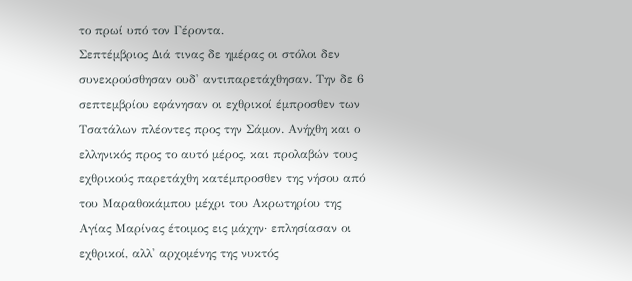το πρωί υπό τον Γέροντα.
Σεπτέμβριος Διά τινας δε ημέρας οι στόλοι δεν συνεκρούσθησαν ουδ' αντιπαρετάχθησαν. Την δε 6 σεπτεμβρίου εφάνησαν οι εχθρικοί έμπροσθεν των Τσατάλων πλέοντες προς την Σάμον. Ανήχθη και ο ελληνικός προς το αυτό μέρος, και προλαβών τους εχθρικούς παρετάχθη κατέμπροσθεν της νήσου από του Μαραθοκάμπου μέχρι του Ακρωτηρίου της Αγίας Μαρίνας έτοιμος εις μάχην· επλησίασαν οι εχθρικοί, αλλ' αρχομένης της νυκτός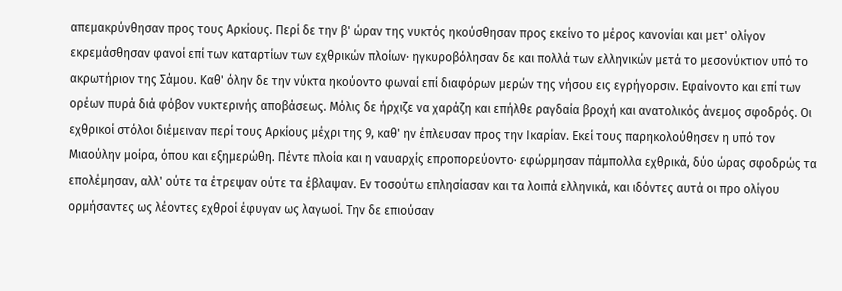απεμακρύνθησαν προς τους Αρκίους. Περί δε την β' ώραν της νυκτός ηκούσθησαν προς εκείνο το μέρος κανονίαι και μετ' ολίγον εκρεμάσθησαν φανοί επί των καταρτίων των εχθρικών πλοίων· ηγκυροβόλησαν δε και πολλά των ελληνικών μετά το μεσονύκτιον υπό το ακρωτήριον της Σάμου. Καθ' όλην δε την νύκτα ηκούοντο φωναί επί διαφόρων μερών της νήσου εις εγρήγορσιν. Εφαίνοντο και επί των ορέων πυρά διά φόβον νυκτερινής αποβάσεως. Μόλις δε ήρχιζε να χαράζη και επήλθε ραγδαία βροχή και ανατολικός άνεμος σφοδρός. Οι εχθρικοί στόλοι διέμειναν περί τους Αρκίους μέχρι της 9, καθ' ην έπλευσαν προς την Ικαρίαν. Εκεί τους παρηκολούθησεν η υπό τον Μιαούλην μοίρα, όπου και εξημερώθη. Πέντε πλοία και η ναυαρχίς επροπορεύοντο· εφώρμησαν πάμπολλα εχθρικά, δύο ώρας σφοδρώς τα επολέμησαν, αλλ' ούτε τα έτρεψαν ούτε τα έβλαψαν. Εν τοσούτω επλησίασαν και τα λοιπά ελληνικά, και ιδόντες αυτά οι προ ολίγου ορμήσαντες ως λέοντες εχθροί έφυγαν ως λαγωοί. Την δε επιούσαν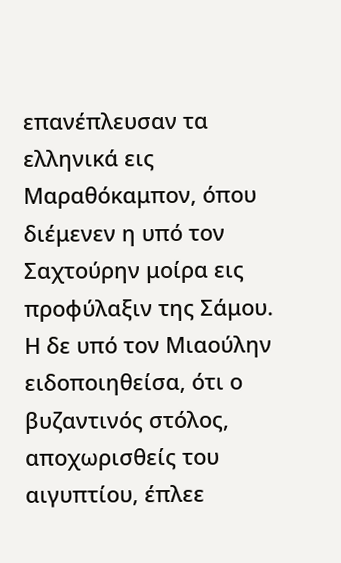επανέπλευσαν τα ελληνικά εις Μαραθόκαμπον, όπου διέμενεν η υπό τον Σαχτούρην μοίρα εις προφύλαξιν της Σάμου. Η δε υπό τον Μιαούλην ειδοποιηθείσα, ότι ο βυζαντινός στόλος, αποχωρισθείς του αιγυπτίου, έπλεε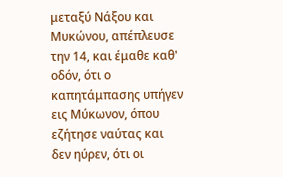μεταξύ Νάξου και Μυκώνου, απέπλευσε την 14, και έμαθε καθ' οδόν, ότι ο καπητάμπασης υπήγεν εις Μύκωνον, όπου εζήτησε ναύτας και δεν ηύρεν, ότι οι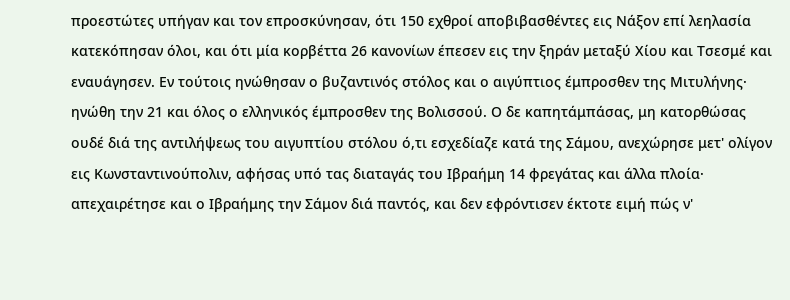προεστώτες υπήγαν και τον επροσκύνησαν, ότι 150 εχθροί αποβιβασθέντες εις Νάξον επί λεηλασία κατεκόπησαν όλοι, και ότι μία κορβέττα 26 κανονίων έπεσεν εις την ξηράν μεταξύ Χίου και Τσεσμέ και εναυάγησεν. Εν τούτοις ηνώθησαν ο βυζαντινός στόλος και ο αιγύπτιος έμπροσθεν της Μιτυλήνης· ηνώθη την 21 και όλος ο ελληνικός έμπροσθεν της Βολισσού. Ο δε καπητάμπάσας, μη κατορθώσας ουδέ διά της αντιλήψεως του αιγυπτίου στόλου ό,τι εσχεδίαζε κατά της Σάμου, ανεχώρησε μετ' ολίγον εις Κωνσταντινούπολιν, αφήσας υπό τας διαταγάς του Ιβραήμη 14 φρεγάτας και άλλα πλοία· απεχαιρέτησε και ο Ιβραήμης την Σάμον διά παντός, και δεν εφρόντισεν έκτοτε ειμή πώς ν'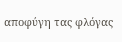αποφύγη τας φλόγας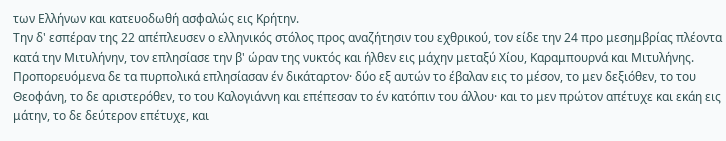των Ελλήνων και κατευοδωθή ασφαλώς εις Κρήτην.
Την δ' εσπέραν της 22 απέπλευσεν ο ελληνικός στόλος προς αναζήτησιν του εχθρικού, τον είδε την 24 προ μεσημβρίας πλέοντα κατά την Μιτυλήνην, τον επλησίασε την β' ώραν της νυκτός και ήλθεν εις μάχην μεταξύ Χίου, Καραμπουρνά και Μιτυλήνης. Προπορευόμενα δε τα πυρπολικά επλησίασαν έν δικάταρτον· δύο εξ αυτών το έβαλαν εις το μέσον, το μεν δεξιόθεν, το του Θεοφάνη, το δε αριστερόθεν, το του Καλογιάννη και επέπεσαν το έν κατόπιν του άλλου· και το μεν πρώτον απέτυχε και εκάη εις μάτην, το δε δεύτερον επέτυχε, και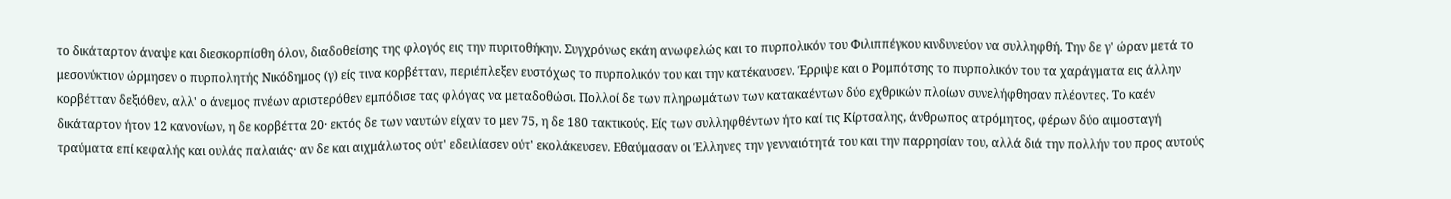το δικάταρτον άναψε και διεσκορπίσθη όλον, διαδοθείσης της φλογός εις την πυριτοθήκην. Συγχρόνως εκάη ανωφελώς και το πυρπολικόν του Φιλιππέγκου κινδυνεύον να συλληφθή. Την δε γ' ώραν μετά το μεσονύκτιον ώρμησεν ο πυρπολητής Νικόδημος (γ) είς τινα κορβέτταν, περιέπλεξεν ευστόχως το πυρπολικόν του και την κατέκαυσεν. Έρριψε και ο Ρομπότσης το πυρπολικόν του τα χαράγματα εις άλλην κορβέτταν δεξιόθεν, αλλ' ο άνεμος πνέων αριστερόθεν εμπόδισε τας φλόγας να μεταδοθώσι. Πολλοί δε των πληρωμάτων των κατακαέντων δύο εχθρικών πλοίων συνελήφθησαν πλέοντες. Το καέν δικάταρτον ήτον 12 κανονίων, η δε κορβέττα 20· εκτός δε των ναυτών είχαν το μεν 75, η δε 180 τακτικούς. Είς των συλληφθέντων ήτο καί τις Κίρτσαλης, άνθρωπος ατρόμητος, φέρων δύο αιμοσταγή τραύματα επί κεφαλής και ουλάς παλαιάς· αν δε και αιχμάλωτος ούτ' εδειλίασεν ούτ' εκολάκευσεν. Εθαύμασαν οι Έλληνες την γενναιότητά του και την παρρησίαν του, αλλά διά την πολλήν του προς αυτούς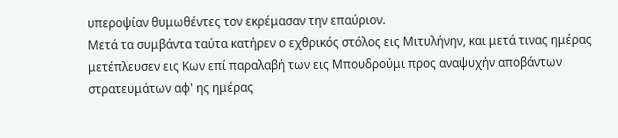υπεροψίαν θυμωθέντες τον εκρέμασαν την επαύριον.
Μετά τα συμβάντα ταύτα κατήρεν ο εχθρικός στόλος εις Μιτυλήνην, και μετά τινας ημέρας μετέπλευσεν εις Κων επί παραλαβή των εις Μπουδρούμι προς αναψυχήν αποβάντων στρατευμάτων αφ' ης ημέρας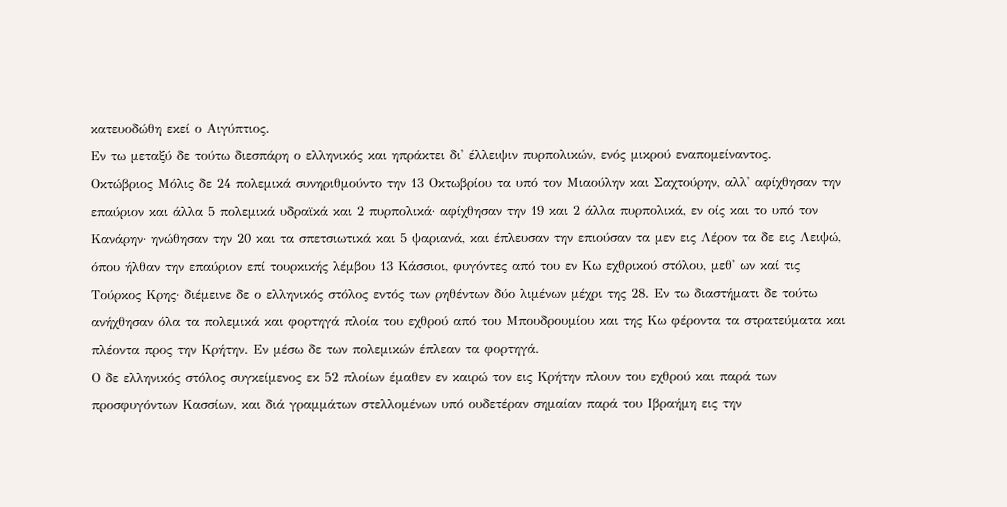κατευοδώθη εκεί ο Αιγύπτιος.
Εν τω μεταξύ δε τούτω διεσπάρη ο ελληνικός και ηπράκτει δι' έλλειψιν πυρπολικών, ενός μικρού εναπομείναντος.
Οκτώβριος Μόλις δε 24 πολεμικά συνηριθμούντο την 13 Οκτωβρίου τα υπό τον Μιαούλην και Σαχτούρην, αλλ' αφίχθησαν την επαύριον και άλλα 5 πολεμικά υδραϊκά και 2 πυρπολικά· αφίχθησαν την 19 και 2 άλλα πυρπολικά, εν οίς και το υπό τον Κανάρην· ηνώθησαν την 20 και τα σπετσιωτικά και 5 ψαριανά, και έπλευσαν την επιούσαν τα μεν εις Λέρον τα δε εις Λειψώ, όπου ήλθαν την επαύριον επί τουρκικής λέμβου 13 Κάσσιοι, φυγόντες από του εν Κω εχθρικού στόλου, μεθ' ων καί τις Τούρκος Κρης· διέμεινε δε ο ελληνικός στόλος εντός των ρηθέντων δύο λιμένων μέχρι της 28. Εν τω διαστήματι δε τούτω ανήχθησαν όλα τα πολεμικά και φορτηγά πλοία του εχθρού από του Μπουδρουμίου και της Κω φέροντα τα στρατεύματα και πλέοντα προς την Κρήτην. Εν μέσω δε των πολεμικών έπλεαν τα φορτηγά.
Ο δε ελληνικός στόλος συγκείμενος εκ 52 πλοίων έμαθεν εν καιρώ τον εις Κρήτην πλουν του εχθρού και παρά των προσφυγόντων Κασσίων, και διά γραμμάτων στελλομένων υπό ουδετέραν σημαίαν παρά του Ιβραήμη εις την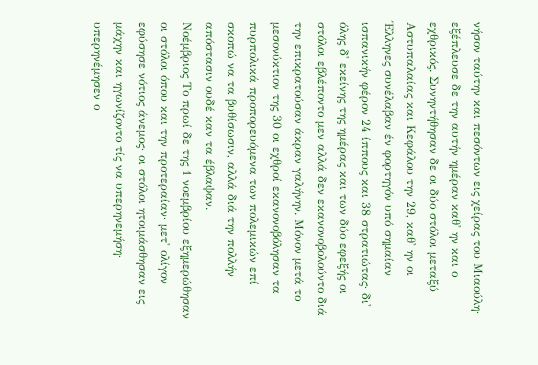νήσον ταύτην και πεσόντων εις χείρας του Μιαούλη· εξέπλευσε δε την αυτήν ημέραν καθ' ην και ο εχθρικός. Συνηντήθησαν δε οι δύο στόλοι μεταξύ Αστυπαλαίας και Κεφάλου την 29, καθ' ην οι Έλληνες συνέλαβαν έν φορτηγόν υπό σημαίαν ισπανικήν φέρον 24 ίππους και 38 στρατιώτας· δι' όλης δ' εκείνης της ημέρας και των δύο εφεξής οι στόλοι εβλέποντο μεν αλλά δεν εκανονοβολούντο διά την επικρατούσαν άκραν γαλήνην. Μόνον μετά το μεσονύκτιον της 30 οι εχθροί εκανονοβόλησαν τα πυρπολικά προπορευόμενα των πολεμικών επί σκοπώ να τα βυθίσωσιν, αλλά διά την πολλήν απόστασιν ουδέ καν τα έβλαψαν.
Νοέμβριος Το πρωί δε της 1 νοεμβρίου εξημερώθησαν οι στόλοι όπου και την προτεραίαν· μετ' ολίγον εφύσησε νότιος άνεμος· οι στόλοι ητοιμάσθησαν εις μάχην και ηγωνίζοντο τίς να υπερηνεμήση· υπερηνέμησεν ο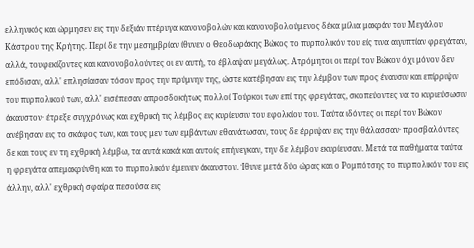ελληνικός και ώρμησεν εις την δεξιάν πτέρυγα κανονοβολών και κανονοβολούμενος δέκα μίλια μακράν του Μεγάλου Κάστρου της Κρήτης. Περί δε την μεσημβρίαν ίθυνεν ο Θεοδωράκης Βώκος το πυρπολικόν του είς τινα αιγυπτίαν φρεγάταν, αλλά, τουφεκίζοντες και κανονοβολούντες οι εν αυτή, το έβλαψαν μεγάλως. Ατρόμητοι οι περί τον Βώκον όχι μόνον δεν επόδισαν, αλλ' επλησίασαν τόσον προς την πρύμνην της, ώστε κατέβησαν εις την λέμβον των προς έναυσιν και επίρριψιν του πυρπολικού των, αλλ' εισέπεσαν απροσδοκήτως πολλοί Τούρκοι των επί της φρεγάτας, σκοπεύοντες να το κυριεύσωσιν άκαυστον· έτρεξε συγχρόνως και εχθρική τις λέμβος εις κυρίευσιν του εφολκίου του. Ταύτα ιδόντες οι περί τον Βώκον ανέβησαν εις το σκάφος των, και τους μεν των εμβάντων εθανάτωσαν, τους δε έρριψαν εις την θάλασσαν· προσβαλόντες δε και τους εν τη εχθρική λέμβω, τα αυτά κακά και αυτοίς επήνεγκαν, την δε λέμβον εκυρίευσαν. Μετά τα παθήματα ταύτα η φρεγάτα απεμακρύνθη και το πυρπολικόν έμεινεν άκαυστον. Ίθυνε μετά δύο ώρας και ο Ρομπότσης το πυρπολικόν του εις άλλην, αλλ' εχθρική σφαίρα πεσούσα εις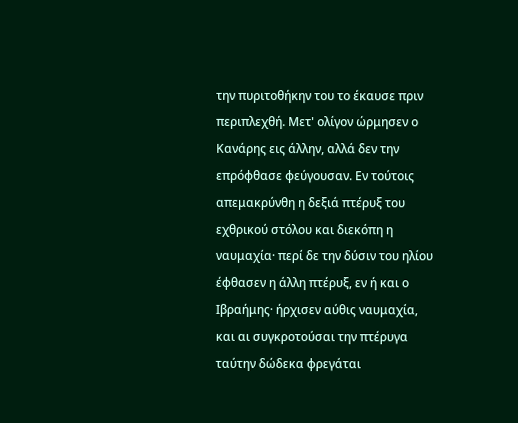την πυριτοθήκην του το έκαυσε πριν περιπλεχθή. Μετ' ολίγον ώρμησεν ο Κανάρης εις άλλην, αλλά δεν την επρόφθασε φεύγουσαν. Εν τούτοις απεμακρύνθη η δεξιά πτέρυξ του εχθρικού στόλου και διεκόπη η ναυμαχία· περί δε την δύσιν του ηλίου έφθασεν η άλλη πτέρυξ, εν ή και ο Ιβραήμης· ήρχισεν αύθις ναυμαχία, και αι συγκροτούσαι την πτέρυγα ταύτην δώδεκα φρεγάται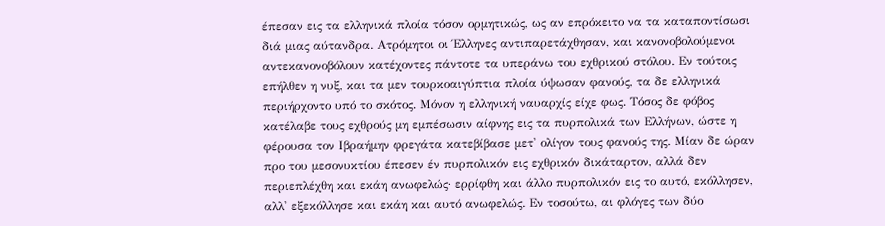έπεσαν εις τα ελληνικά πλοία τόσον ορμητικώς, ως αν επρόκειτο να τα καταποντίσωσι διά μιας αύτανδρα. Ατρόμητοι οι Έλληνες αντιπαρετάχθησαν, και κανονοβολούμενοι αντεκανονοβόλουν κατέχοντες πάντοτε τα υπεράνω του εχθρικού στόλου. Εν τούτοις επήλθεν η νυξ, και τα μεν τουρκοαιγύπτια πλοία ύψωσαν φανούς, τα δε ελληνικά περιήρχοντο υπό το σκότος. Μόνον η ελληνική ναυαρχίς είχε φως. Τόσος δε φόβος κατέλαβε τους εχθρούς μη εμπέσωσιν αίφνης εις τα πυρπολικά των Ελλήνων, ώστε η φέρουσα τον Ιβραήμην φρεγάτα κατεβίβασε μετ' ολίγον τους φανούς της. Μίαν δε ώραν προ του μεσονυκτίου έπεσεν έν πυρπολικόν εις εχθρικόν δικάταρτον, αλλά δεν περιεπλέχθη και εκάη ανωφελώς· ερρίφθη και άλλο πυρπολικόν εις το αυτό, εκόλλησεν, αλλ' εξεκόλλησε και εκάη και αυτό ανωφελώς. Εν τοσούτω, αι φλόγες των δύο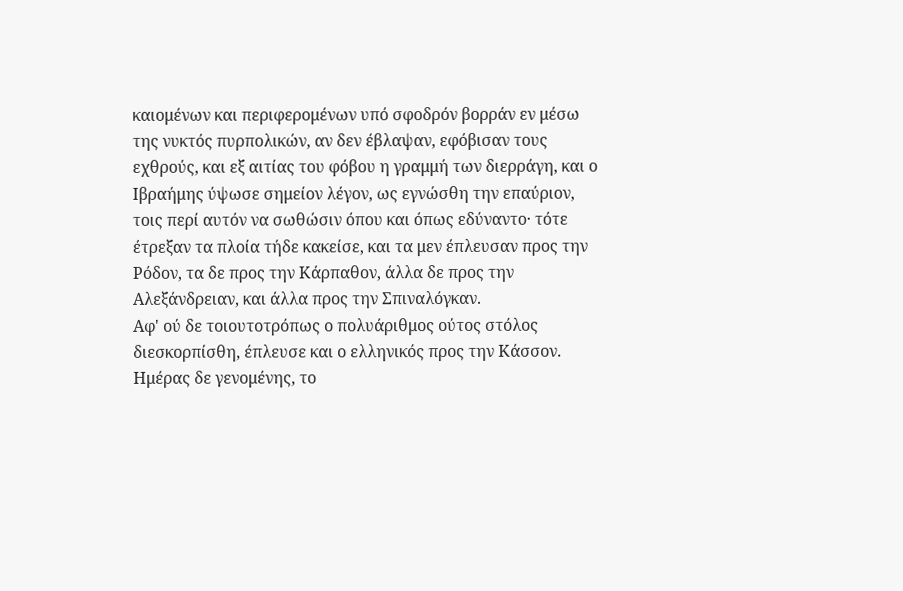καιομένων και περιφερομένων υπό σφοδρόν βορράν εν μέσω της νυκτός πυρπολικών, αν δεν έβλαψαν, εφόβισαν τους εχθρούς, και εξ αιτίας του φόβου η γραμμή των διερράγη, και ο Ιβραήμης ύψωσε σημείον λέγον, ως εγνώσθη την επαύριον, τοις περί αυτόν να σωθώσιν όπου και όπως εδύναντο· τότε έτρεξαν τα πλοία τήδε κακείσε, και τα μεν έπλευσαν προς την Ρόδον, τα δε προς την Κάρπαθον, άλλα δε προς την Αλεξάνδρειαν, και άλλα προς την Σπιναλόγκαν.
Αφ' ού δε τοιουτοτρόπως ο πολυάριθμος ούτος στόλος διεσκορπίσθη, έπλευσε και ο ελληνικός προς την Κάσσον. Ημέρας δε γενομένης, το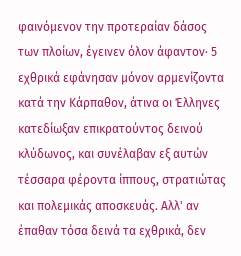φαινόμενον την προτεραίαν δάσος των πλοίων, έγεινεν όλον άφαντον· 5 εχθρικά εφάνησαν μόνον αρμενίζοντα κατά την Κάρπαθον, άτινα οι Έλληνες κατεδίωξαν επικρατούντος δεινού κλύδωνος, και συνέλαβαν εξ αυτών τέσσαρα φέροντα ίππους, στρατιώτας και πολεμικάς αποσκευάς. Αλλ' αν έπαθαν τόσα δεινά τα εχθρικά, δεν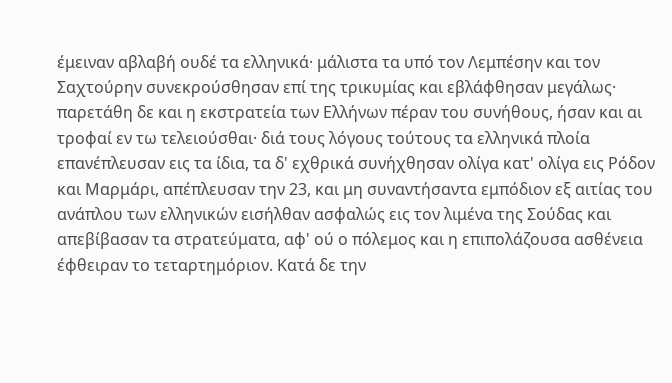έμειναν αβλαβή ουδέ τα ελληνικά· μάλιστα τα υπό τον Λεμπέσην και τον Σαχτούρην συνεκρούσθησαν επί της τρικυμίας και εβλάφθησαν μεγάλως· παρετάθη δε και η εκστρατεία των Ελλήνων πέραν του συνήθους, ήσαν και αι τροφαί εν τω τελειούσθαι· διά τους λόγους τούτους τα ελληνικά πλοία επανέπλευσαν εις τα ίδια, τα δ' εχθρικά συνήχθησαν ολίγα κατ' ολίγα εις Ρόδον και Μαρμάρι, απέπλευσαν την 23, και μη συναντήσαντα εμπόδιον εξ αιτίας του ανάπλου των ελληνικών εισήλθαν ασφαλώς εις τον λιμένα της Σούδας και απεβίβασαν τα στρατεύματα, αφ' ού ο πόλεμος και η επιπολάζουσα ασθένεια έφθειραν το τεταρτημόριον. Κατά δε την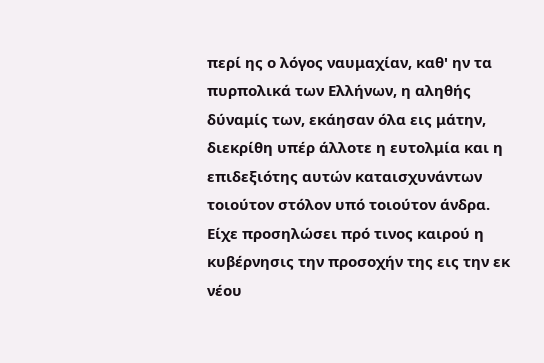περί ης ο λόγος ναυμαχίαν, καθ' ην τα πυρπολικά των Ελλήνων, η αληθής δύναμίς των, εκάησαν όλα εις μάτην, διεκρίθη υπέρ άλλοτε η ευτολμία και η επιδεξιότης αυτών καταισχυνάντων τοιούτον στόλον υπό τοιούτον άνδρα.
Είχε προσηλώσει πρό τινος καιρού η κυβέρνησις την προσοχήν της εις την εκ νέου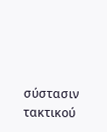σύστασιν τακτικού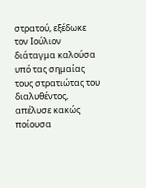στρατού, εξέδωκε τον Ιούλιον διάταγμα καλούσα υπό τας σημαίας τους στρατιώτας του διαλυθέντος, απέλυσε κακώς ποίουσα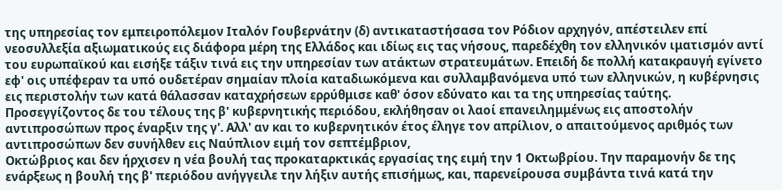της υπηρεσίας τον εμπειροπόλεμον Ιταλόν Γουβερνάτην (δ) αντικαταστήσασα τον Ρόδιον αρχηγόν, απέστειλεν επί νεοσυλλεξία αξιωματικούς εις διάφορα μέρη της Ελλάδος και ιδίως εις τας νήσους, παρεδέχθη τον ελληνικόν ιματισμόν αντί του ευρωπαϊκού και εισήξε τάξιν τινά εις την υπηρεσίαν των ατάκτων στρατευμάτων. Επειδή δε πολλή κατακραυγή εγίνετο εφ' οις υπέφεραν τα υπό ουδετέραν σημαίαν πλοία καταδιωκόμενα και συλλαμβανόμενα υπό των ελληνικών, η κυβέρνησις εις περιστολήν των κατά θάλασσαν καταχρήσεων ερρύθμισε καθ' όσον εδύνατο και τα της υπηρεσίας ταύτης.
Προσεγγίζοντος δε του τέλους της β' κυβερνητικής περιόδου, εκλήθησαν οι λαοί επανειλημμένως εις αποστολήν αντιπροσώπων προς έναρξιν της γ'. Αλλ' αν και το κυβερνητικόν έτος έληγε τον απρίλιον, ο απαιτούμενος αριθμός των αντιπροσώπων δεν συνήλθεν εις Ναύπλιον ειμή τον σεπτέμβριον,
Οκτώβριος και δεν ήρχισεν η νέα βουλή τας προκαταρκτικάς εργασίας της ειμή την 1 Οκτωβρίου. Την παραμονήν δε της ενάρξεως η βουλή της β' περιόδου ανήγγειλε την λήξιν αυτής επισήμως, και, παρενείρουσα συμβάντα τινά κατά την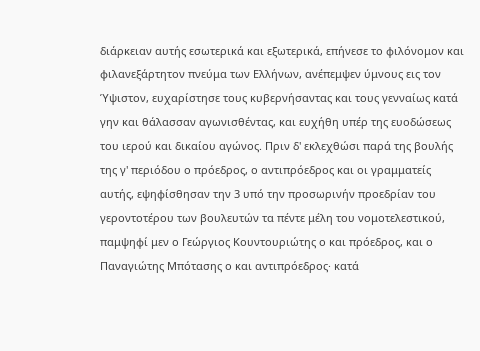διάρκειαν αυτής εσωτερικά και εξωτερικά, επήνεσε το φιλόνομον και φιλανεξάρτητον πνεύμα των Ελλήνων, ανέπεμψεν ύμνους εις τον Ύψιστον, ευχαρίστησε τους κυβερνήσαντας και τους γενναίως κατά γην και θάλασσαν αγωνισθέντας, και ευχήθη υπέρ της ευοδώσεως του ιερού και δικαίου αγώνος. Πριν δ' εκλεχθώσι παρά της βουλής της γ' περιόδου ο πρόεδρος, ο αντιπρόεδρος και οι γραμματείς αυτής, εψηφίσθησαν την 3 υπό την προσωρινήν προεδρίαν του γεροντοτέρου των βουλευτών τα πέντε μέλη του νομοτελεστικού, παμψηφί μεν ο Γεώργιος Κουντουριώτης ο και πρόεδρος, και ο Παναγιώτης Μπότασης ο και αντιπρόεδρος· κατά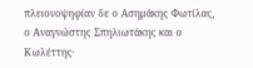πλειονοψηφίαν δε ο Ασημάκης Φωτίλας, ο Αναγνώστης Σπηλιωτάκης και ο Κωλέττης·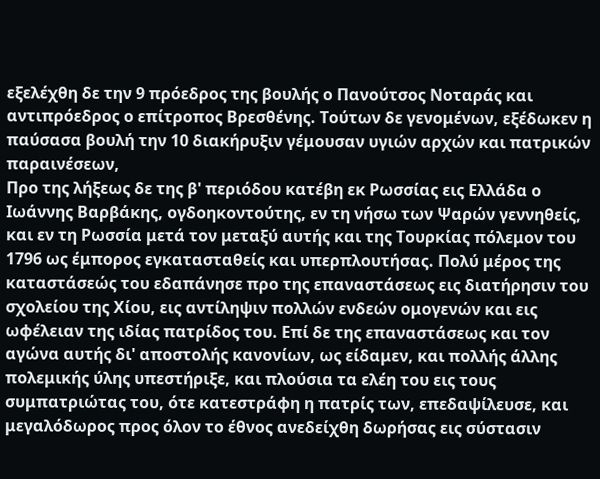εξελέχθη δε την 9 πρόεδρος της βουλής ο Πανούτσος Νοταράς και αντιπρόεδρος ο επίτροπος Βρεσθένης. Τούτων δε γενομένων, εξέδωκεν η παύσασα βουλή την 10 διακήρυξιν γέμουσαν υγιών αρχών και πατρικών παραινέσεων,
Προ της λήξεως δε της β' περιόδου κατέβη εκ Ρωσσίας εις Ελλάδα ο Ιωάννης Βαρβάκης, ογδοηκοντούτης, εν τη νήσω των Ψαρών γεννηθείς, και εν τη Ρωσσία μετά τον μεταξύ αυτής και της Τουρκίας πόλεμον του 1796 ως έμπορος εγκατασταθείς και υπερπλουτήσας. Πολύ μέρος της καταστάσεώς του εδαπάνησε προ της επαναστάσεως εις διατήρησιν του σχολείου της Χίου, εις αντίληψιν πολλών ενδεών ομογενών και εις ωφέλειαν της ιδίας πατρίδος του. Επί δε της επαναστάσεως και τον αγώνα αυτής δι' αποστολής κανονίων, ως είδαμεν, και πολλής άλλης πολεμικής ύλης υπεστήριξε, και πλούσια τα ελέη του εις τους συμπατριώτας του, ότε κατεστράφη η πατρίς των, επεδαψίλευσε, και μεγαλόδωρος προς όλον το έθνος ανεδείχθη δωρήσας εις σύστασιν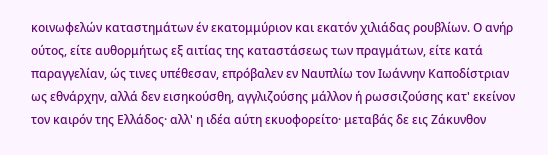κοινωφελών καταστημάτων έν εκατομμύριον και εκατόν χιλιάδας ρουβλίων. Ο ανήρ ούτος, είτε αυθορμήτως εξ αιτίας της καταστάσεως των πραγμάτων, είτε κατά παραγγελίαν, ώς τινες υπέθεσαν, επρόβαλεν εν Ναυπλίω τον Ιωάννην Καποδίστριαν ως εθνάρχην, αλλά δεν εισηκούσθη, αγγλιζούσης μάλλον ή ρωσσιζούσης κατ' εκείνον τον καιρόν της Ελλάδος· αλλ' η ιδέα αύτη εκυοφορείτο· μεταβάς δε εις Ζάκυνθον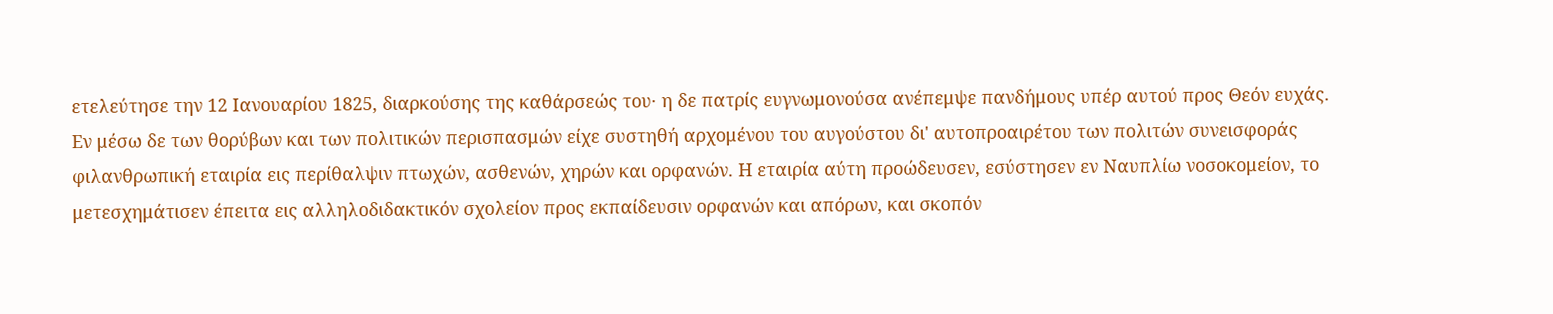ετελεύτησε την 12 Ιανουαρίου 1825, διαρκούσης της καθάρσεώς του· η δε πατρίς ευγνωμονούσα ανέπεμψε πανδήμους υπέρ αυτού προς Θεόν ευχάς.
Εν μέσω δε των θορύβων και των πολιτικών περισπασμών είχε συστηθή αρχομένου του αυγούστου δι' αυτοπροαιρέτου των πολιτών συνεισφοράς φιλανθρωπική εταιρία εις περίθαλψιν πτωχών, ασθενών, χηρών και ορφανών. Η εταιρία αύτη προώδευσεν, εσύστησεν εν Ναυπλίω νοσοκομείον, το μετεσχημάτισεν έπειτα εις αλληλοδιδακτικόν σχολείον προς εκπαίδευσιν ορφανών και απόρων, και σκοπόν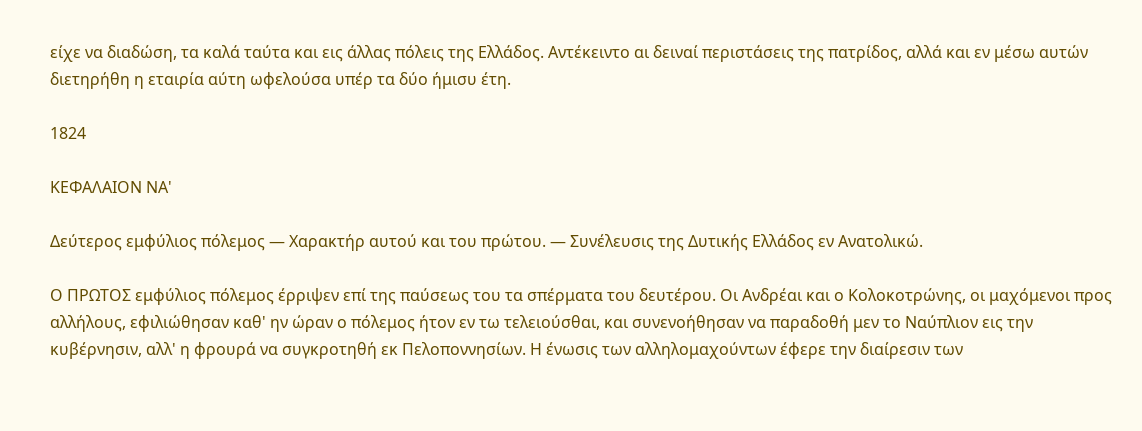είχε να διαδώση, τα καλά ταύτα και εις άλλας πόλεις της Ελλάδος. Αντέκειντο αι δειναί περιστάσεις της πατρίδος, αλλά και εν μέσω αυτών διετηρήθη η εταιρία αύτη ωφελούσα υπέρ τα δύο ήμισυ έτη.

1824

ΚΕΦΑΛΑΙΟΝ ΝA'

Δεύτερος εμφύλιος πόλεμος — Χαρακτήρ αυτού και του πρώτου. — Συνέλευσις της Δυτικής Ελλάδος εν Ανατολικώ.

Ο ΠΡΩΤΟΣ εμφύλιος πόλεμος έρριψεν επί της παύσεως του τα σπέρματα του δευτέρου. Οι Ανδρέαι και ο Κολοκοτρώνης, οι μαχόμενοι προς αλλήλους, εφιλιώθησαν καθ' ην ώραν ο πόλεμος ήτον εν τω τελειούσθαι, και συνενοήθησαν να παραδοθή μεν το Ναύπλιον εις την κυβέρνησιν, αλλ' η φρουρά να συγκροτηθή εκ Πελοποννησίων. Η ένωσις των αλληλομαχούντων έφερε την διαίρεσιν των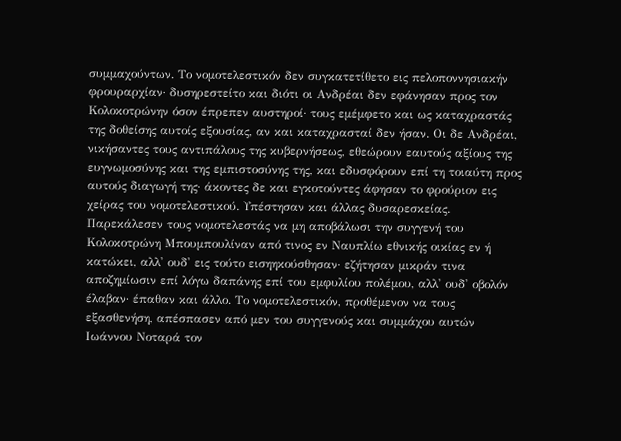συμμαχούντων. Το νομοτελεστικόν δεν συγκατετίθετο εις πελοποννησιακήν φρουραρχίαν· δυσηρεστείτο και διότι οι Ανδρέαι δεν εφάνησαν προς τον Κολοκοτρώνην όσον έπρεπεν αυστηροί· τους εμέμφετο και ως καταχραστάς της δοθείσης αυτοίς εξουσίας, αν και καταχρασταί δεν ήσαν. Οι δε Ανδρέαι, νικήσαντες τους αντιπάλους της κυβερνήσεως, εθεώρουν εαυτούς αξίους της ευγνωμοσύνης και της εμπιστοσύνης της, και εδυσφόρουν επί τη τοιαύτη προς αυτούς διαγωγή της· άκοντες δε και εγκοτούντες άφησαν το φρούριον εις χείρας του νομοτελεστικού. Υπέστησαν και άλλας δυσαρεσκείας. Παρεκάλεσεν τους νομοτελεστάς να μη αποβάλωσι την συγγενή του Κολοκοτρώνη Μπουμπουλίναν από τινος εν Ναυπλίω εθνικής οικίας εν ή κατώκει, αλλ' ουδ' εις τούτο εισηηκούσθησαν· εζήτησαν μικράν τινα αποζημίωσιν επί λόγω δαπάνης επί του εμφυλίου πολέμου, αλλ' ουδ' οβολόν έλαβαν· έπαθαν και άλλο. Το νομοτελεστικόν, προθέμενον να τους εξασθενήση, απέσπασεν από μεν του συγγενούς και συμμάχου αυτών Ιωάννου Νοταρά τον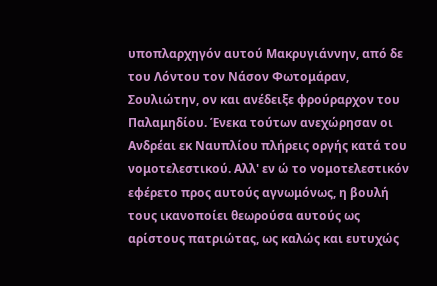υποπλαρχηγόν αυτού Μακρυγιάννην, από δε του Λόντου τον Νάσον Φωτομάραν, Σουλιώτην, ον και ανέδειξε φρούραρχον του Παλαμηδίου. Ένεκα τούτων ανεχώρησαν οι Ανδρέαι εκ Ναυπλίου πλήρεις οργής κατά του νομοτελεστικού. Αλλ' εν ώ το νομοτελεστικόν εφέρετο προς αυτούς αγνωμόνως, η βουλή τους ικανοποίει θεωρούσα αυτούς ως αρίστους πατριώτας, ως καλώς και ευτυχώς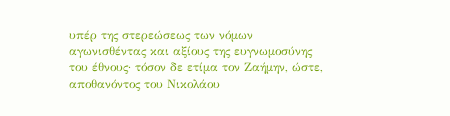υπέρ της στερεώσεως των νόμων αγωνισθέντας και αξίους της ευγνωμοσύνης του έθνους· τόσον δε ετίμα τον Ζαήμην, ώστε, αποθανόντος του Νικολάου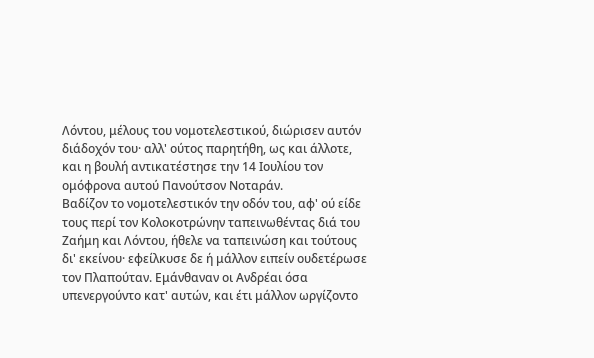Λόντου, μέλους του νομοτελεστικού, διώρισεν αυτόν διάδοχόν του· αλλ' ούτος παρητήθη, ως και άλλοτε, και η βουλή αντικατέστησε την 14 Ιουλίου τον ομόφρονα αυτού Πανούτσον Νοταράν.
Βαδίζον το νομοτελεστικόν την οδόν του, αφ' ού είδε τους περί τον Κολοκοτρώνην ταπεινωθέντας διά του Ζαήμη και Λόντου, ήθελε να ταπεινώση και τούτους δι' εκείνου· εφείλκυσε δε ή μάλλον ειπείν ουδετέρωσε τον Πλαπούταν. Εμάνθαναν οι Ανδρέαι όσα υπενεργούντο κατ' αυτών, και έτι μάλλον ωργίζοντο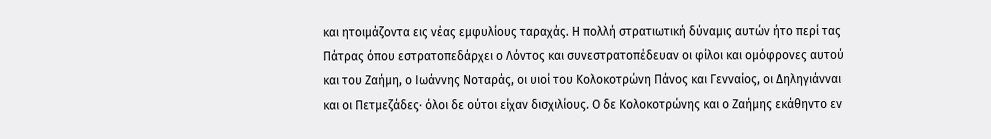και ητοιμάζοντα εις νέας εμφυλίους ταραχάς. Η πολλή στρατιωτική δύναμις αυτών ήτο περί τας Πάτρας όπου εστρατοπεδάρχει ο Λόντος και συνεστρατοπέδευαν οι φίλοι και ομόφρονες αυτού και του Ζαήμη, ο Ιωάννης Νοταράς, οι υιοί του Κολοκοτρώνη Πάνος και Γενναίος, οι Δηληγιάνναι και οι Πετμεζάδες· όλοι δε ούτοι είχαν δισχιλίους. Ο δε Κολοκοτρώνης και ο Ζαήμης εκάθηντο εν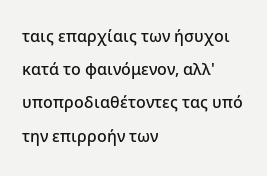ταις επαρχίαις των ήσυχοι κατά το φαινόμενον, αλλ' υποπροδιαθέτοντες τας υπό την επιρροήν των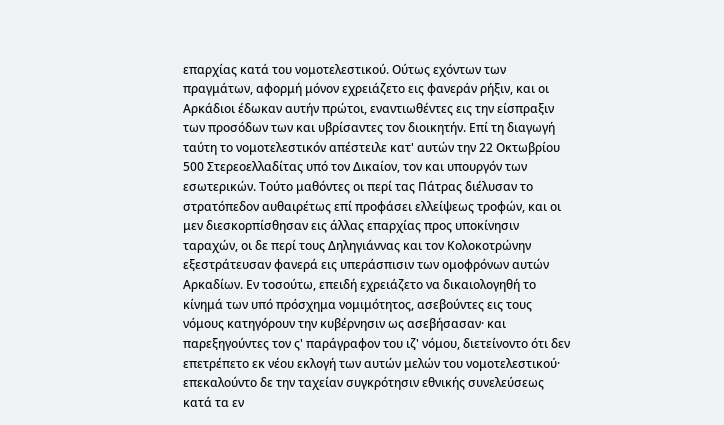επαρχίας κατά του νομοτελεστικού. Ούτως εχόντων των πραγμάτων, αφορμή μόνον εχρειάζετο εις φανεράν ρήξιν, και οι Αρκάδιοι έδωκαν αυτήν πρώτοι, εναντιωθέντες εις την είσπραξιν των προσόδων των και υβρίσαντες τον διοικητήν. Επί τη διαγωγή ταύτη το νομοτελεστικόν απέστειλε κατ' αυτών την 22 Οκτωβρίου 500 Στερεοελλαδίτας υπό τον Δικαίον, τον και υπουργόν των εσωτερικών. Τούτο μαθόντες οι περί τας Πάτρας διέλυσαν το στρατόπεδον αυθαιρέτως επί προφάσει ελλείψεως τροφών, και οι μεν διεσκορπίσθησαν εις άλλας επαρχίας προς υποκίνησιν ταραχών, οι δε περί τους Δηληγιάννας και τον Κολοκοτρώνην εξεστράτευσαν φανερά εις υπεράσπισιν των ομοφρόνων αυτών Αρκαδίων. Εν τοσούτω, επειδή εχρειάζετο να δικαιολογηθή το κίνημά των υπό πρόσχημα νομιμότητος, ασεβούντες εις τους νόμους κατηγόρουν την κυβέρνησιν ως ασεβήσασαν· και παρεξηγούντες τον ς' παράγραφον του ιζ' νόμου, διετείνοντο ότι δεν επετρέπετο εκ νέου εκλογή των αυτών μελών του νομοτελεστικού· επεκαλούντο δε την ταχείαν συγκρότησιν εθνικής συνελεύσεως κατά τα εν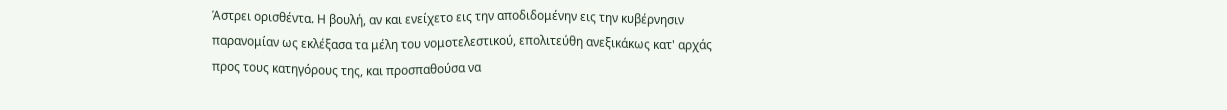Άστρει ορισθέντα. Η βουλή, αν και ενείχετο εις την αποδιδομένην εις την κυβέρνησιν παρανομίαν ως εκλέξασα τα μέλη του νομοτελεστικού, επολιτεύθη ανεξικάκως κατ' αρχάς προς τους κατηγόρους της, και προσπαθούσα να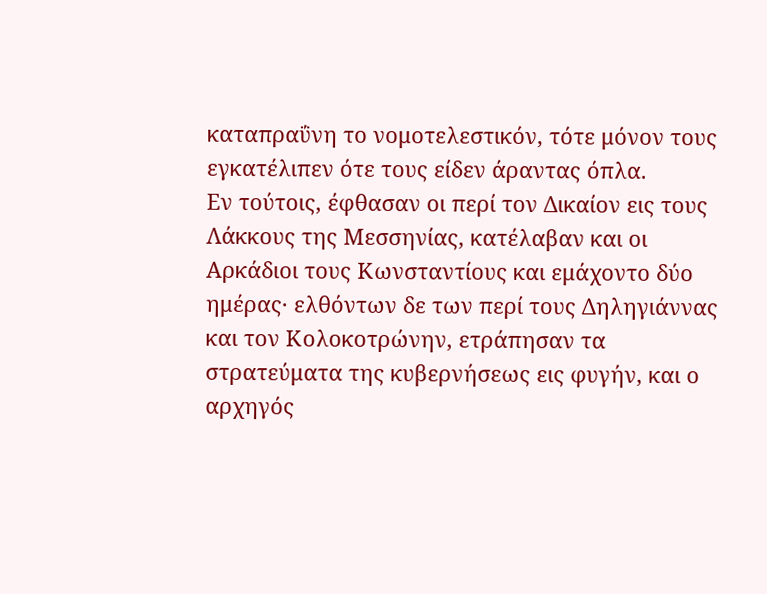καταπραΰνη το νομοτελεστικόν, τότε μόνον τους εγκατέλιπεν ότε τους είδεν άραντας όπλα.
Εν τούτοις, έφθασαν οι περί τον Δικαίον εις τους Λάκκους της Μεσσηνίας, κατέλαβαν και οι Αρκάδιοι τους Κωνσταντίους και εμάχοντο δύο ημέρας· ελθόντων δε των περί τους Δηληγιάννας και τον Κολοκοτρώνην, ετράπησαν τα στρατεύματα της κυβερνήσεως εις φυγήν, και ο αρχηγός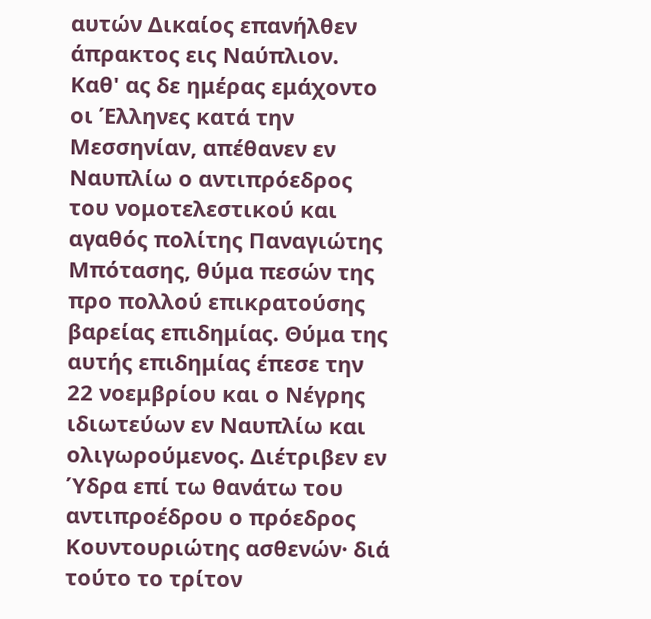αυτών Δικαίος επανήλθεν άπρακτος εις Ναύπλιον.
Καθ' ας δε ημέρας εμάχοντο οι Έλληνες κατά την Μεσσηνίαν, απέθανεν εν Ναυπλίω ο αντιπρόεδρος του νομοτελεστικού και αγαθός πολίτης Παναγιώτης Μπότασης, θύμα πεσών της προ πολλού επικρατούσης βαρείας επιδημίας. Θύμα της αυτής επιδημίας έπεσε την 22 νοεμβρίου και ο Νέγρης ιδιωτεύων εν Ναυπλίω και ολιγωρούμενος. Διέτριβεν εν Ύδρα επί τω θανάτω του αντιπροέδρου ο πρόεδρος Κουντουριώτης ασθενών· διά τούτο το τρίτον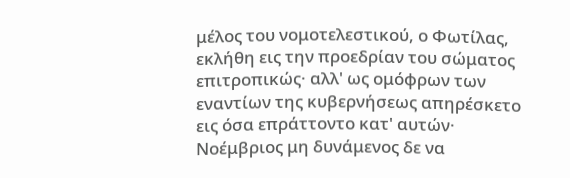μέλος του νομοτελεστικού, ο Φωτίλας, εκλήθη εις την προεδρίαν του σώματος επιτροπικώς· αλλ' ως ομόφρων των εναντίων της κυβερνήσεως απηρέσκετο εις όσα επράττοντο κατ' αυτών·
Νοέμβριος μη δυνάμενος δε να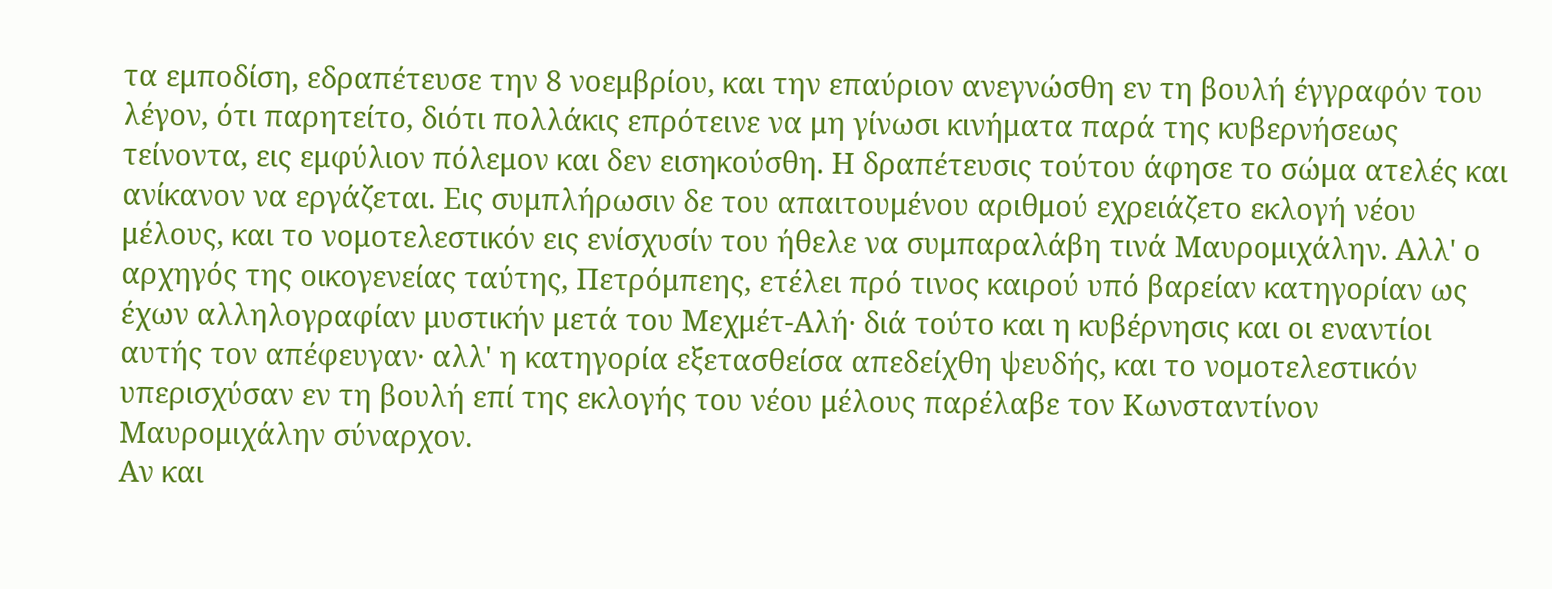τα εμποδίση, εδραπέτευσε την 8 νοεμβρίου, και την επαύριον ανεγνώσθη εν τη βουλή έγγραφόν του λέγον, ότι παρητείτο, διότι πολλάκις επρότεινε να μη γίνωσι κινήματα παρά της κυβερνήσεως τείνοντα, εις εμφύλιον πόλεμον και δεν εισηκούσθη. Η δραπέτευσις τούτου άφησε το σώμα ατελές και ανίκανον να εργάζεται. Εις συμπλήρωσιν δε του απαιτουμένου αριθμού εχρειάζετο εκλογή νέου μέλους, και το νομοτελεστικόν εις ενίσχυσίν του ήθελε να συμπαραλάβη τινά Μαυρομιχάλην. Αλλ' ο αρχηγός της οικογενείας ταύτης, Πετρόμπεης, ετέλει πρό τινος καιρού υπό βαρείαν κατηγορίαν ως έχων αλληλογραφίαν μυστικήν μετά του Μεχμέτ-Αλή· διά τούτο και η κυβέρνησις και οι εναντίοι αυτής τον απέφευγαν· αλλ' η κατηγορία εξετασθείσα απεδείχθη ψευδής, και το νομοτελεστικόν υπερισχύσαν εν τη βουλή επί της εκλογής του νέου μέλους παρέλαβε τον Κωνσταντίνον Μαυρομιχάλην σύναρχον.
Αν και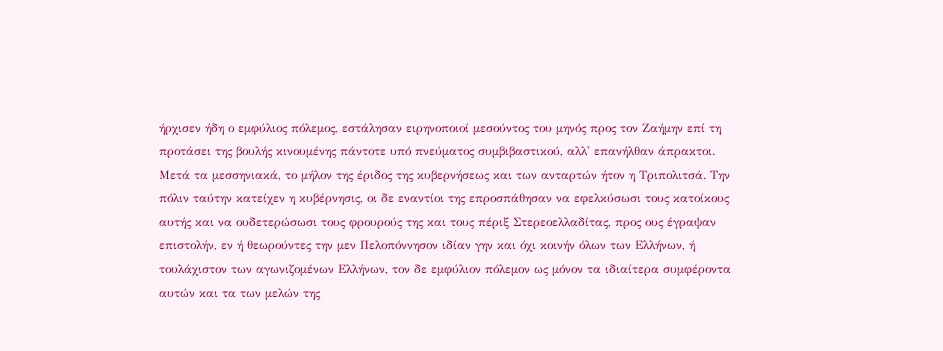ήρχισεν ήδη ο εμφύλιος πόλεμος, εστάλησαν ειρηνοποιοί μεσούντος του μηνός προς τον Ζαήμην επί τη προτάσει της βουλής κινουμένης πάντοτε υπό πνεύματος συμβιβαστικού, αλλ' επανήλθαν άπρακτοι. Μετά τα μεσσηνιακά, το μήλον της έριδος της κυβερνήσεως και των ανταρτών ήτον η Τριπολιτσά. Την πόλιν ταύτην κατείχεν η κυβέρνησις, οι δε εναντίοι της επροσπάθησαν να εφελκύσωσι τους κατοίκους αυτής και να ουδετερώσωσι τους φρουρούς της και τους πέριξ Στερεοελλαδίτας, προς ους έγραψαν επιστολήν, εν ή θεωρούντες την μεν Πελοπόννησον ιδίαν γην και όχι κοινήν όλων των Ελλήνων, ή τουλάχιστον των αγωνιζομένων Ελλήνων, τον δε εμφύλιον πόλεμον ως μόνον τα ιδιαίτερα συμφέροντα αυτών και τα των μελών της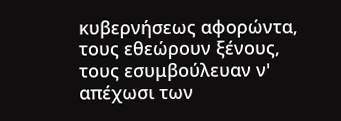κυβερνήσεως αφορώντα, τους εθεώρουν ξένους, τους εσυμβούλευαν ν' απέχωσι των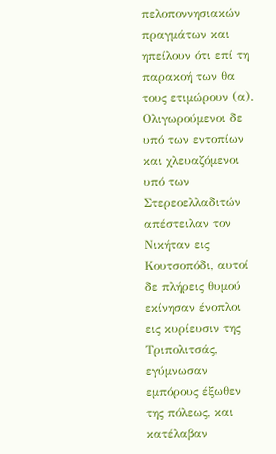πελοποννησιακών πραγμάτων και ηπείλουν ότι επί τη παρακοή των θα τους ετιμώρουν (α). Ολιγωρούμενοι δε υπό των εντοπίων και χλευαζόμενοι υπό των Στερεοελλαδιτών απέστειλαν τον Νικήταν εις Κουτσοπόδι, αυτοί δε πλήρεις θυμού εκίνησαν ένοπλοι εις κυρίευσιν της Τριπολιτσάς, εγύμνωσαν εμπόρους έξωθεν της πόλεως, και κατέλαβαν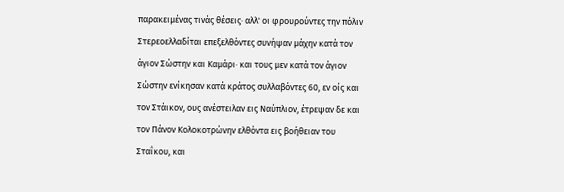παρακειμένας τινάς θέσεις· αλλ' οι φρουρούντες την πόλιν Στερεοελλαδίται επεξελθόντες συνήψαν μάχην κατά τον άγιον Σώστην και Καμάρι· και τους μεν κατά τον άγιον Σώστην ενίκησαν κατά κράτος συλλαβόντες 60, εν οίς και τον Στάικον, ους ανέστειλαν εις Ναύπλιον, έτρεψαν δε και τον Πάνον Κολοκοτρώνην ελθόντα εις βοήθειαν του Σταΐκου, και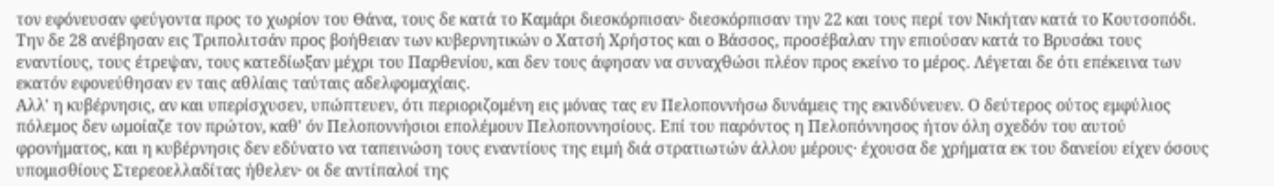τον εφόνευσαν φεύγοντα προς το χωρίον του Θάνα, τους δε κατά το Καμάρι διεσκόρπισαν· διεσκόρπισαν την 22 και τους περί τον Νικήταν κατά το Κουτσοπόδι. Την δε 28 ανέβησαν εις Τριπολιτσάν προς βοήθειαν των κυβερνητικών ο Χατσή Χρήστος και ο Βάσσος, προσέβαλαν την επιούσαν κατά το Βρυσάκι τους εναντίους, τους έτρεψαν, τους κατεδίωξαν μέχρι του Παρθενίου, και δεν τους άφησαν να συναχθώσι πλέον προς εκείνο το μέρος. Λέγεται δε ότι επέκεινα των εκατόν εφονεύθησαν εν ταις αθλίαις ταύταις αδελφομαχίαις.
Αλλ' η κυβέρνησις, αν και υπερίσχυσεν, υπώπτευεν, ότι περιοριζομένη εις μόνας τας εν Πελοποννήσω δυνάμεις της εκινδύνευεν. Ο δεύτερος ούτος εμφύλιος πόλεμος δεν ωμοίαζε τον πρώτον, καθ' όν Πελοποννήσιοι επολέμουν Πελοποννησίους. Επί του παρόντος η Πελοπόννησος ήτον όλη σχεδόν του αυτού φρονήματος, και η κυβέρνησις δεν εδύνατο να ταπεινώση τους εναντίους της ειμή διά στρατιωτών άλλου μέρους· έχουσα δε χρήματα εκ του δανείου είχεν όσους υπομισθίους Στερεοελλαδίτας ήθελεν· οι δε αντίπαλοί της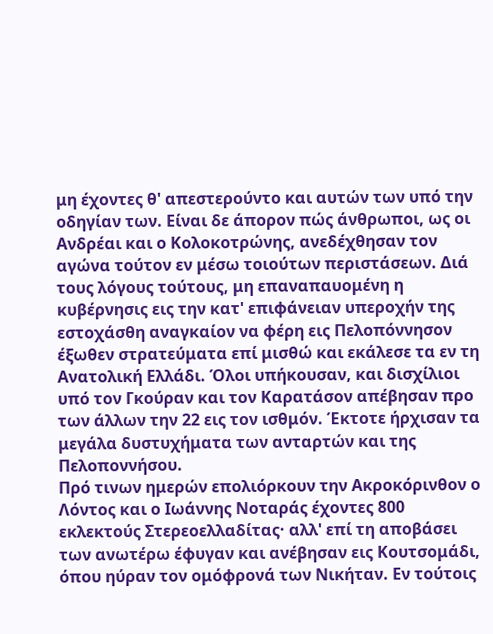μη έχοντες θ' απεστερούντο και αυτών των υπό την οδηγίαν των. Είναι δε άπορον πώς άνθρωποι, ως οι Ανδρέαι και ο Κολοκοτρώνης, ανεδέχθησαν τον αγώνα τούτον εν μέσω τοιούτων περιστάσεων. Διά τους λόγους τούτους, μη επαναπαυομένη η κυβέρνησις εις την κατ' επιφάνειαν υπεροχήν της εστοχάσθη αναγκαίον να φέρη εις Πελοπόννησον έξωθεν στρατεύματα επί μισθώ και εκάλεσε τα εν τη Ανατολική Ελλάδι. Όλοι υπήκουσαν, και δισχίλιοι υπό τον Γκούραν και τον Καρατάσον απέβησαν προ των άλλων την 22 εις τον ισθμόν. Έκτοτε ήρχισαν τα μεγάλα δυστυχήματα των ανταρτών και της Πελοποννήσου.
Πρό τινων ημερών επολιόρκουν την Ακροκόρινθον ο Λόντος και ο Ιωάννης Νοταράς έχοντες 800 εκλεκτούς Στερεοελλαδίτας· αλλ' επί τη αποβάσει των ανωτέρω έφυγαν και ανέβησαν εις Κουτσομάδι, όπου ηύραν τον ομόφρονά των Νικήταν. Εν τούτοις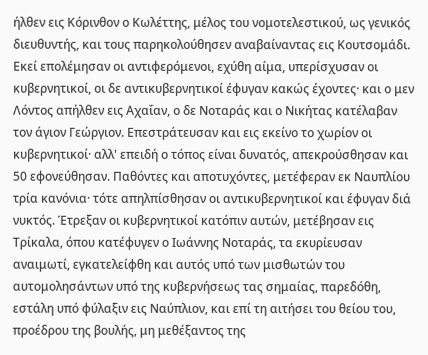ήλθεν εις Κόρινθον ο Κωλέττης, μέλος του νομοτελεστικού, ως γενικός διευθυντής, και τους παρηκολούθησεν αναβαίναντας εις Κουτσομάδι. Εκεί επολέμησαν οι αντιφερόμενοι, εχύθη αίμα, υπερίσχυσαν οι κυβερνητικοί, οι δε αντικυβερνητικοί έφυγαν κακώς έχοντες· και ο μεν Λόντος απήλθεν εις Αχαΐαν, ο δε Νοταράς και ο Νικήτας κατέλαβαν τον άγιον Γεώργιον. Επεστράτευσαν και εις εκείνο το χωρίον οι κυβερνητικοί· αλλ' επειδή ο τόπος είναι δυνατός, απεκρούσθησαν και 50 εφονεύθησαν. Παθόντες και αποτυχόντες, μετέφεραν εκ Ναυπλίου τρία κανόνια· τότε απηλπίσθησαν οι αντικυβερνητικοί και έφυγαν διά νυκτός. Έτρεξαν οι κυβερνητικοί κατόπιν αυτών, μετέβησαν εις Τρίκαλα, όπου κατέφυγεν ο Ιωάννης Νοταράς, τα εκυρίευσαν αναιμωτί, εγκατελείφθη και αυτός υπό των μισθωτών του αυτομολησάντων υπό της κυβερνήσεως τας σημαίας, παρεδόθη, εστάλη υπό φύλαξιν εις Ναύπλιον, και επί τη αιτήσει του θείου του, προέδρου της βουλής, μη μεθέξαντος της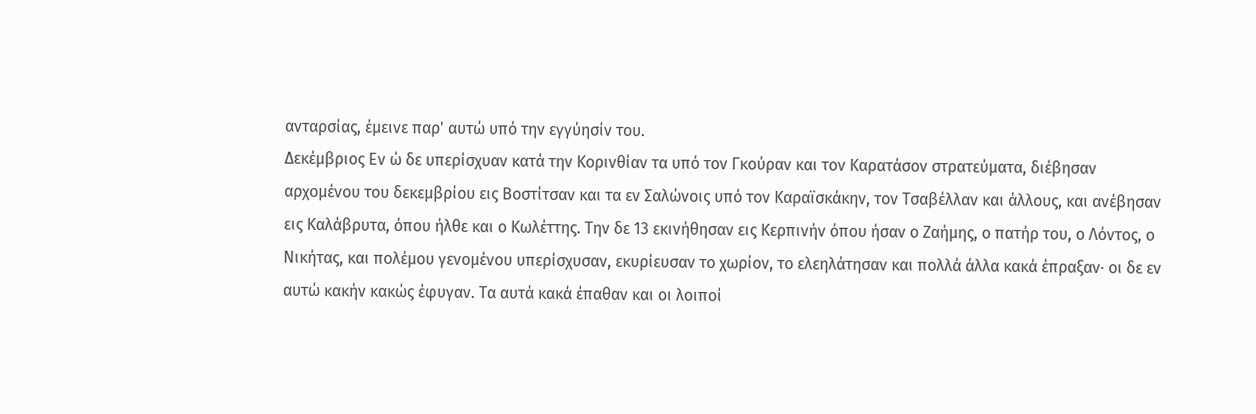ανταρσίας, έμεινε παρ' αυτώ υπό την εγγύησίν του.
Δεκέμβριος Εν ώ δε υπερίσχυαν κατά την Κορινθίαν τα υπό τον Γκούραν και τον Καρατάσον στρατεύματα, διέβησαν αρχομένου του δεκεμβρίου εις Βοστίτσαν και τα εν Σαλώνοις υπό τον Καραϊσκάκην, τον Τσαβέλλαν και άλλους, και ανέβησαν εις Καλάβρυτα, όπου ήλθε και ο Κωλέττης. Την δε 13 εκινήθησαν εις Κερπινήν όπου ήσαν ο Ζαήμης, ο πατήρ του, ο Λόντος, ο Νικήτας, και πολέμου γενομένου υπερίσχυσαν, εκυρίευσαν το χωρίον, το ελεηλάτησαν και πολλά άλλα κακά έπραξαν· οι δε εν αυτώ κακήν κακώς έφυγαν. Τα αυτά κακά έπαθαν και οι λοιποί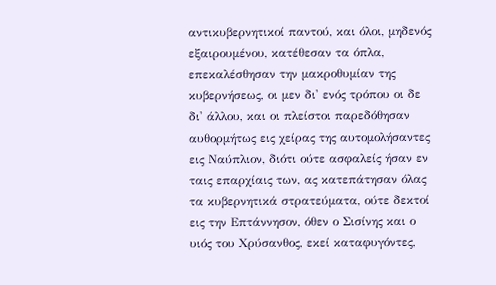αντικυβερνητικοί παντού, και όλοι, μηδενός εξαιρουμένου, κατέθεσαν τα όπλα, επεκαλέσθησαν την μακροθυμίαν της κυβερνήσεως, οι μεν δι' ενός τρόπου οι δε δι' άλλου, και οι πλείστοι παρεδόθησαν αυθορμήτως εις χείρας της αυτομολήσαντες εις Ναύπλιον, διότι ούτε ασφαλείς ήσαν εν ταις επαρχίαις των, ας κατεπάτησαν όλας τα κυβερνητικά στρατεύματα, ούτε δεκτοί εις την Επτάννησον, όθεν ο Σισίνης και ο υιός του Χρύσανθος, εκεί καταφυγόντες,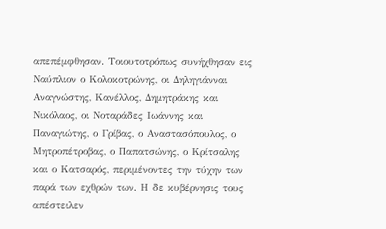απεπέμφθησαν. Τοιουτοτρόπως συνήχθησαν εις Ναύπλιον ο Κολοκοτρώνης, οι Δηληγιάνναι Αναγνώστης, Κανέλλος, Δημητράκης και Νικόλαος, οι Νοταράδες Ιωάννης και Παναγιώτης, ο Γρίβας, ο Αναστασόπουλος, ο Μητροπέτροβας, ο Παπατσώνης, ο Κρίτσαλης και ο Κατσαρός, περιμένοντες την τύχην των παρά των εχθρών των. Η δε κυβέρνησις τους απέστειλεν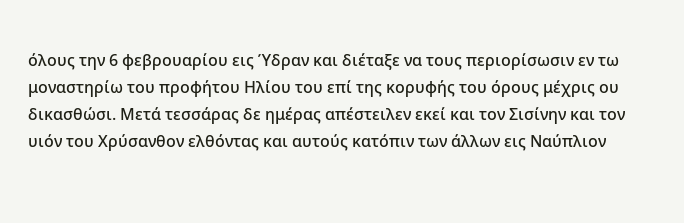όλους την 6 φεβρουαρίου εις Ύδραν και διέταξε να τους περιορίσωσιν εν τω μοναστηρίω του προφήτου Ηλίου του επί της κορυφής του όρους μέχρις ου δικασθώσι. Μετά τεσσάρας δε ημέρας απέστειλεν εκεί και τον Σισίνην και τον υιόν του Χρύσανθον ελθόντας και αυτούς κατόπιν των άλλων εις Ναύπλιον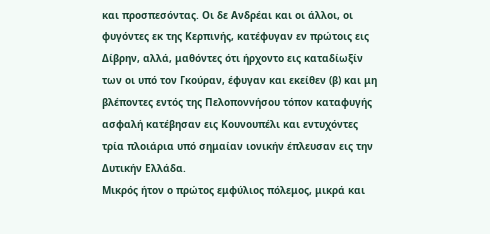και προσπεσόντας. Οι δε Ανδρέαι και οι άλλοι, οι φυγόντες εκ της Κερπινής, κατέφυγαν εν πρώτοις εις Δίβρην, αλλά, μαθόντες ότι ήρχοντο εις καταδίωξίν των οι υπό τον Γκούραν, έφυγαν και εκείθεν (β) και μη βλέποντες εντός της Πελοποννήσου τόπον καταφυγής ασφαλή κατέβησαν εις Κουνουπέλι και εντυχόντες τρία πλοιάρια υπό σημαίαν ιονικήν έπλευσαν εις την Δυτικήν Ελλάδα.
Μικρός ήτον ο πρώτος εμφύλιος πόλεμος, μικρά και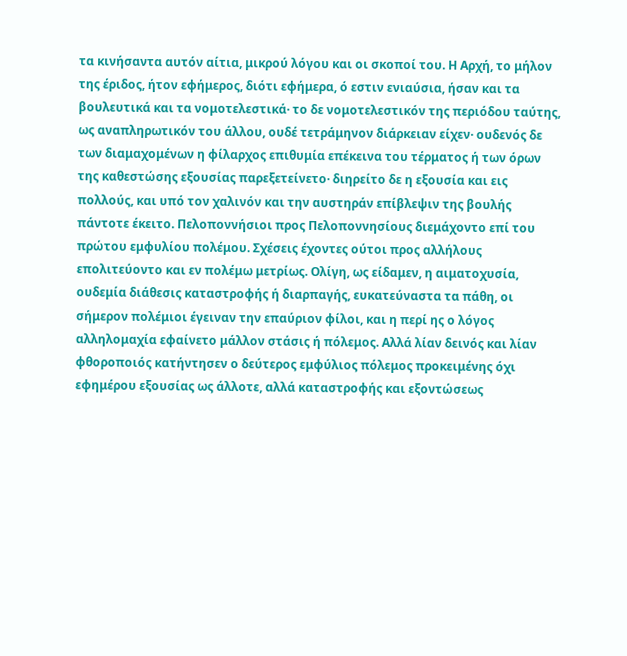τα κινήσαντα αυτόν αίτια, μικρού λόγου και οι σκοποί του. Η Αρχή, το μήλον της έριδος, ήτον εφήμερος, διότι εφήμερα, ό εστιν ενιαύσια, ήσαν και τα βουλευτικά και τα νομοτελεστικά· το δε νομοτελεστικόν της περιόδου ταύτης, ως αναπληρωτικόν του άλλου, ουδέ τετράμηνον διάρκειαν είχεν· ουδενός δε των διαμαχομένων η φίλαρχος επιθυμία επέκεινα του τέρματος ή των όρων της καθεστώσης εξουσίας παρεξετείνετο· διηρείτο δε η εξουσία και εις πολλούς, και υπό τον χαλινόν και την αυστηράν επίβλεψιν της βουλής πάντοτε έκειτο. Πελοποννήσιοι προς Πελοποννησίους διεμάχοντο επί του πρώτου εμφυλίου πολέμου. Σχέσεις έχοντες ούτοι προς αλλήλους επολιτεύοντο και εν πολέμω μετρίως. Ολίγη, ως είδαμεν, η αιματοχυσία, ουδεμία διάθεσις καταστροφής ή διαρπαγής, ευκατεύναστα τα πάθη, οι σήμερον πολέμιοι έγειναν την επαύριον φίλοι, και η περί ης ο λόγος αλληλομαχία εφαίνετο μάλλον στάσις ή πόλεμος. Αλλά λίαν δεινός και λίαν φθοροποιός κατήντησεν ο δεύτερος εμφύλιος πόλεμος προκειμένης όχι εφημέρου εξουσίας ως άλλοτε, αλλά καταστροφής και εξοντώσεως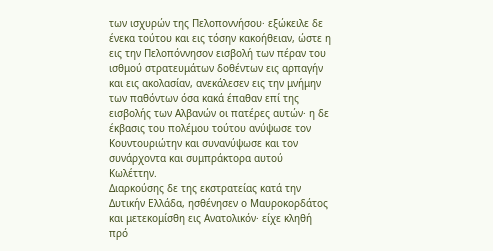των ισχυρών της Πελοποννήσου· εξώκειλε δε ένεκα τούτου και εις τόσην κακοήθειαν, ώστε η εις την Πελοπόννησον εισβολή των πέραν του ισθμού στρατευμάτων δοθέντων εις αρπαγήν και εις ακολασίαν, ανεκάλεσεν εις την μνήμην των παθόντων όσα κακά έπαθαν επί της εισβολής των Αλβανών οι πατέρες αυτών· η δε έκβασις του πολέμου τούτου ανύψωσε τον Κουντουριώτην και συνανύψωσε και τον συνάρχοντα και συμπράκτορα αυτού Κωλέττην.
Διαρκούσης δε της εκστρατείας κατά την Δυτικήν Ελλάδα, ησθένησεν ο Μαυροκορδάτος και μετεκομίσθη εις Ανατολικόν· είχε κληθή πρό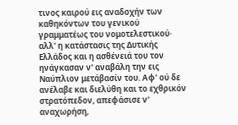τινος καιρού εις αναδοχήν των καθηκόντων του γενικού γραμματέως του νομοτελεστικού· αλλ' η κατάστασις της Δυτικής Ελλάδος και η ασθένειά του τον ηνάγκασαν ν' αναβάλη την εις Ναύπλιον μετάβασίν του. Αφ' ού δε ανέλαβε και διελύθη και το εχθρικόν στρατόπεδον, απεφάσισε ν' αναχωρήση,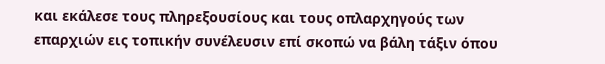και εκάλεσε τους πληρεξουσίους και τους οπλαρχηγούς των επαρχιών εις τοπικήν συνέλευσιν επί σκοπώ να βάλη τάξιν όπου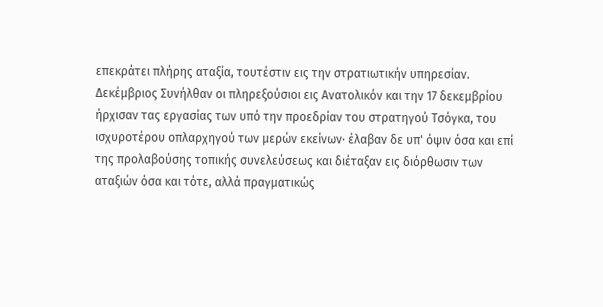επεκράτει πλήρης αταξία, τουτέστιν εις την στρατιωτικήν υπηρεσίαν.
Δεκέμβριος Συνήλθαν οι πληρεξούσιοι εις Ανατολικόν και την 17 δεκεμβρίου ήρχισαν τας εργασίας των υπό την προεδρίαν του στρατηγού Τσόγκα, του ισχυροτέρου οπλαρχηγού των μερών εκείνων· έλαβαν δε υπ' όψιν όσα και επί της προλαβούσης τοπικής συνελεύσεως και διέταξαν εις διόρθωσιν των αταξιών όσα και τότε, αλλά πραγματικώς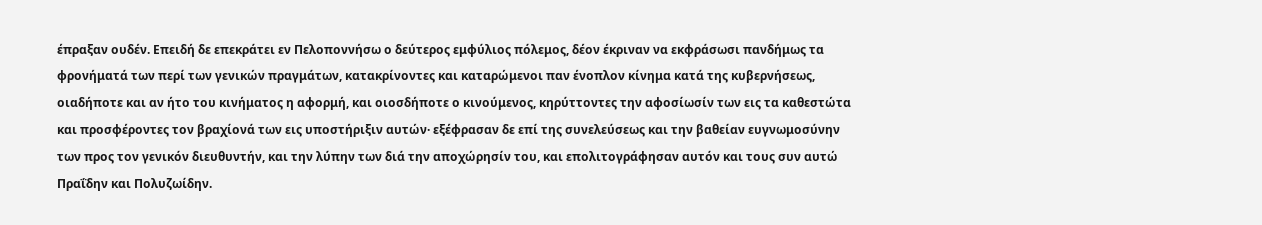έπραξαν ουδέν. Επειδή δε επεκράτει εν Πελοποννήσω ο δεύτερος εμφύλιος πόλεμος, δέον έκριναν να εκφράσωσι πανδήμως τα φρονήματά των περί των γενικών πραγμάτων, κατακρίνοντες και καταρώμενοι παν ένοπλον κίνημα κατά της κυβερνήσεως, οιαδήποτε και αν ήτο του κινήματος η αφορμή, και οιοσδήποτε ο κινούμενος, κηρύττοντες την αφοσίωσίν των εις τα καθεστώτα και προσφέροντες τον βραχίονά των εις υποστήριξιν αυτών· εξέφρασαν δε επί της συνελεύσεως και την βαθείαν ευγνωμοσύνην των προς τον γενικόν διευθυντήν, και την λύπην των διά την αποχώρησίν του, και επολιτογράφησαν αυτόν και τους συν αυτώ Πραΐδην και Πολυζωίδην.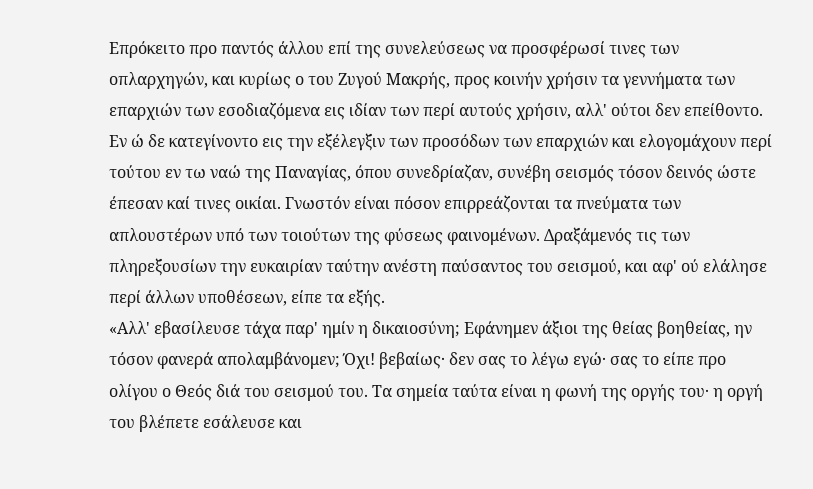Επρόκειτο προ παντός άλλου επί της συνελεύσεως να προσφέρωσί τινες των οπλαρχηγών, και κυρίως ο του Ζυγού Μακρής, προς κοινήν χρήσιν τα γεννήματα των επαρχιών των εσοδιαζόμενα εις ιδίαν των περί αυτούς χρήσιν, αλλ' ούτοι δεν επείθοντο. Εν ώ δε κατεγίνοντο εις την εξέλεγξιν των προσόδων των επαρχιών και ελογομάχουν περί τούτου εν τω ναώ της Παναγίας, όπου συνεδρίαζαν, συνέβη σεισμός τόσον δεινός ώστε έπεσαν καί τινες οικίαι. Γνωστόν είναι πόσον επιρρεάζονται τα πνεύματα των απλουστέρων υπό των τοιούτων της φύσεως φαινομένων. Δραξάμενός τις των πληρεξουσίων την ευκαιρίαν ταύτην ανέστη παύσαντος του σεισμού, και αφ' ού ελάλησε περί άλλων υποθέσεων, είπε τα εξής.
«Αλλ' εβασίλευσε τάχα παρ' ημίν η δικαιοσύνη; Εφάνημεν άξιοι της θείας βοηθείας, ην τόσον φανερά απολαμβάνομεν; Όχι! βεβαίως· δεν σας το λέγω εγώ· σας το είπε προ ολίγου ο Θεός διά του σεισμού του. Τα σημεία ταύτα είναι η φωνή της οργής του· η οργή του βλέπετε εσάλευσε και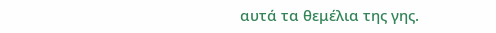αυτά τα θεμέλια της γης.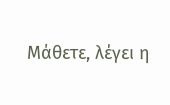Μάθετε, λέγει η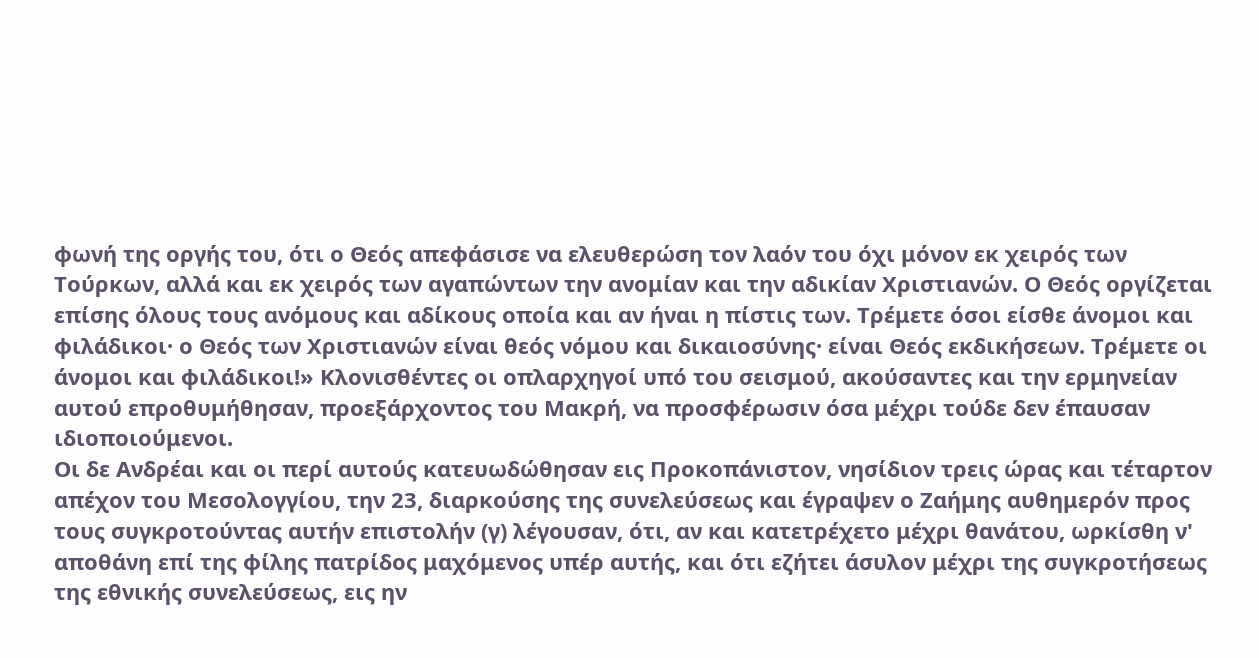φωνή της οργής του, ότι ο Θεός απεφάσισε να ελευθερώση τον λαόν του όχι μόνον εκ χειρός των Τούρκων, αλλά και εκ χειρός των αγαπώντων την ανομίαν και την αδικίαν Χριστιανών. Ο Θεός οργίζεται επίσης όλους τους ανόμους και αδίκους οποία και αν ήναι η πίστις των. Τρέμετε όσοι είσθε άνομοι και φιλάδικοι· ο Θεός των Χριστιανών είναι θεός νόμου και δικαιοσύνης· είναι Θεός εκδικήσεων. Τρέμετε οι άνομοι και φιλάδικοι!» Κλονισθέντες οι οπλαρχηγοί υπό του σεισμού, ακούσαντες και την ερμηνείαν αυτού επροθυμήθησαν, προεξάρχοντος του Μακρή, να προσφέρωσιν όσα μέχρι τούδε δεν έπαυσαν ιδιοποιούμενοι.
Οι δε Ανδρέαι και οι περί αυτούς κατευωδώθησαν εις Προκοπάνιστον, νησίδιον τρεις ώρας και τέταρτον απέχον του Μεσολογγίου, την 23, διαρκούσης της συνελεύσεως και έγραψεν ο Ζαήμης αυθημερόν προς τους συγκροτούντας αυτήν επιστολήν (γ) λέγουσαν, ότι, αν και κατετρέχετο μέχρι θανάτου, ωρκίσθη ν' αποθάνη επί της φίλης πατρίδος μαχόμενος υπέρ αυτής, και ότι εζήτει άσυλον μέχρι της συγκροτήσεως της εθνικής συνελεύσεως, εις ην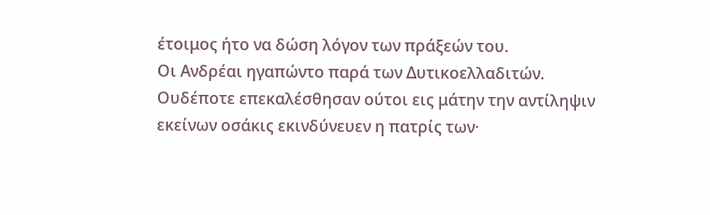έτοιμος ήτο να δώση λόγον των πράξεών του.
Οι Ανδρέαι ηγαπώντο παρά των Δυτικοελλαδιτών. Ουδέποτε επεκαλέσθησαν ούτοι εις μάτην την αντίληψιν εκείνων οσάκις εκινδύνευεν η πατρίς των·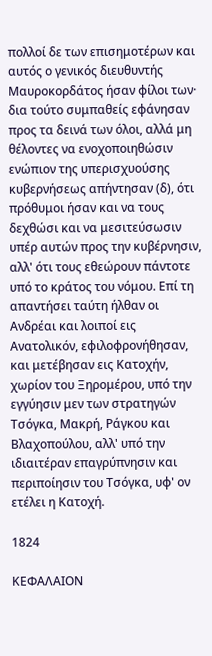πολλοί δε των επισημοτέρων και αυτός ο γενικός διευθυντής Μαυροκορδάτος ήσαν φίλοι των· δια τούτο συμπαθείς εφάνησαν προς τα δεινά των όλοι, αλλά μη θέλοντες να ενοχοποιηθώσιν ενώπιον της υπερισχυούσης κυβερνήσεως απήντησαν (δ), ότι πρόθυμοι ήσαν και να τους δεχθώσι και να μεσιτεύσωσιν υπέρ αυτών προς την κυβέρνησιν, αλλ' ότι τους εθεώρουν πάντοτε υπό το κράτος του νόμου. Επί τη απαντήσει ταύτη ήλθαν οι Ανδρέαι και λοιποί εις Ανατολικόν, εφιλοφρονήθησαν, και μετέβησαν εις Κατοχήν, χωρίον του Ξηρομέρου, υπό την εγγύησιν μεν των στρατηγών Τσόγκα, Μακρή, Ράγκου και Βλαχοπούλου, αλλ' υπό την ιδιαιτέραν επαγρύπνησιν και περιποίησιν του Τσόγκα, υφ' ον ετέλει η Κατοχή.

1824

ΚΕΦΑΛΑΙΟΝ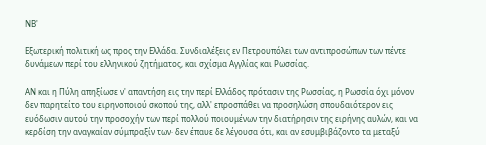ΝΒ'

Εξωτερική πολιτική ως προς την Ελλάδα. Συνδιαλέξεις εν Πετρουπόλει των αντιπροσώπων των πέντε δυνάμεων περί του ελληνικού ζητήματος, και σχίσμα Αγγλίας και Ρωσσίας.

ΑΝ και η Πύλη απηξίωσε ν' απαντήση εις την περί Ελλάδος πρότασιν της Ρωσσίας, η Ρωσσία όχι μόνον δεν παρητείτο του ειρηνοποιού σκοπού της, αλλ' επροσπάθει να προσηλώση σπουδαιότερον εις ευόδωσιν αυτού την προσοχήν των περί πολλού ποιουμένων την διατήρησιν της ειρήνης αυλών, και να κερδίση την αναγκαίαν σύμπραξίν των· δεν έπαυε δε λέγουσα ότι, και αν εσυμβιβάζοντο τα μεταξύ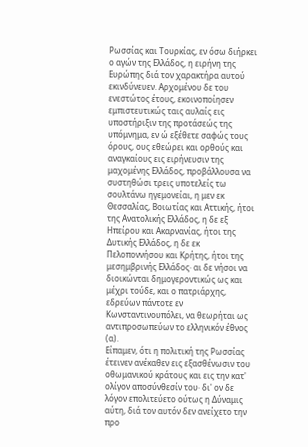Ρωσσίας και Τουρκίας, εν όσω διήρκει ο αγών της Ελλάδος, η ειρήνη της Ευρώπης διά τον χαρακτήρα αυτού εκινδύνευεν. Αρχομένου δε του ενεστώτος έτους, εκοινοποίησεν εμπιστευτικώς ταις αυλαίς εις υποστήριξιν της προτάσεώς της υπόμνημα, εν ώ εξέθετε σαφώς τους όρους, ους εθεώρει και ορθούς και αναγκαίους εις ειρήνευσιν της μαχομένης Ελλάδος, προβάλλουσα να συστηθώσι τρεις υποτελείς τω σουλτάνω ηγεμονείαι, η μεν εκ Θεσσαλίας, Βοιωτίας και Αττικής, ήτοι της Ανατολικής Ελλάδος, η δε εξ Ηπείρου και Ακαρνανίας, ήτοι της Δυτικής Ελλάδος, η δε εκ Πελοποννήσου και Κρήτης, ήτοι της μεσημβρινής Ελλάδος· αι δε νήσοι να διοικώνται δημογεροντικώς ως και μέχρι τούδε, και ο πατριάρχης, εδρεύων πάντοτε εν Κωνσταντινουπόλει, να θεωρήται ως αντιπροσωπεύων το ελληνικόν έθνος (α).
Είπαμεν, ότι η πολιτική της Ρωσσίας έτεινεν ανέκαθεν εις εξασθένωσιν του οθωμανικού κράτους και εις την κατ' ολίγον αποσύνθεσίν του· δι' ον δε λόγον επολιτεύετο ούτως η Δύναμις αύτη, διά τον αυτόν δεν ανείχετο την προ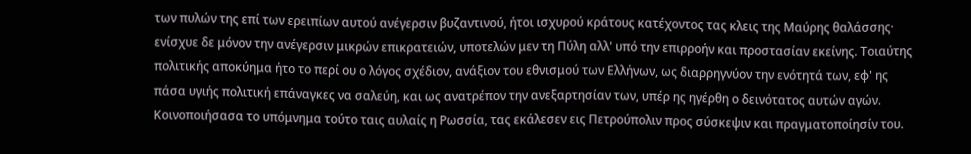των πυλών της επί των ερειπίων αυτού ανέγερσιν βυζαντινού, ήτοι ισχυρού κράτους κατέχοντος τας κλεις της Μαύρης θαλάσσης· ενίσχυε δε μόνον την ανέγερσιν μικρών επικρατειών, υποτελών μεν τη Πύλη αλλ' υπό την επιρροήν και προστασίαν εκείνης. Τοιαύτης πολιτικής αποκύημα ήτο το περί ου ο λόγος σχέδιον, ανάξιον του εθνισμού των Ελλήνων, ως διαρρηγνύον την ενότητά των, εφ' ης πάσα υγιής πολιτική επάναγκες να σαλεύη, και ως ανατρέπον την ανεξαρτησίαν των, υπέρ ης ηγέρθη ο δεινότατος αυτών αγών.
Κοινοποιήσασα το υπόμνημα τούτο ταις αυλαίς η Ρωσσία, τας εκάλεσεν εις Πετρούπολιν προς σύσκεψιν και πραγματοποίησίν του.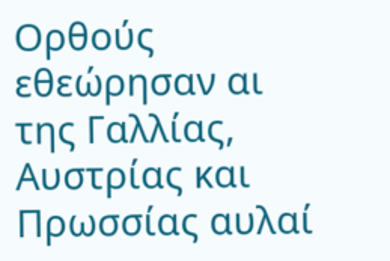Ορθούς εθεώρησαν αι της Γαλλίας, Αυστρίας και Πρωσσίας αυλαί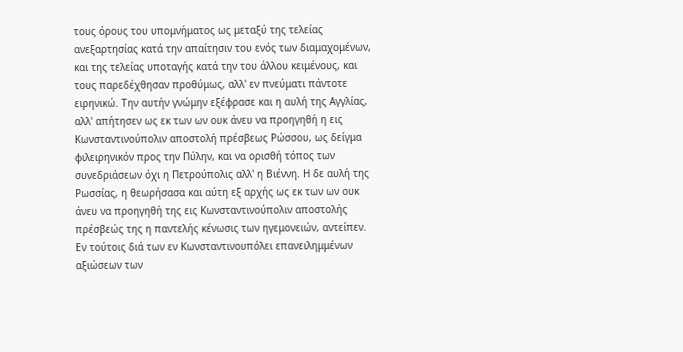τους όρους του υπομνήματος ως μεταξύ της τελείας ανεξαρτησίας κατά την απαίτησιν του ενός των διαμαχομένων, και της τελείας υποταγής κατά την του άλλου κειμένους, και τους παρεδέχθησαν προθύμως, αλλ' εν πνεύματι πάντοτε ειρηνικώ. Την αυτήν γνώμην εξέφρασε και η αυλή της Αγγλίας, αλλ' απήτησεν ως εκ των ων ουκ άνευ να προηγηθή η εις Κωνσταντινούπολιν αποστολή πρέσβεως Ρώσσου, ως δείγμα φιλειρηνικόν προς την Πύλην, και να ορισθή τόπος των συνεδριάσεων όχι η Πετρούπολις αλλ' η Βιέννη. Η δε αυλή της Ρωσσίας, η θεωρήσασα και αύτη εξ αρχής ως εκ των ων ουκ άνευ να προηγηθή της εις Κωνσταντινούπολιν αποστολής πρέσβεώς της η παντελής κένωσις των ηγεμονειών, αντείπεν. Εν τούτοις διά των εν Κωνσταντινουπόλει επανειλημμένων αξιώσεων των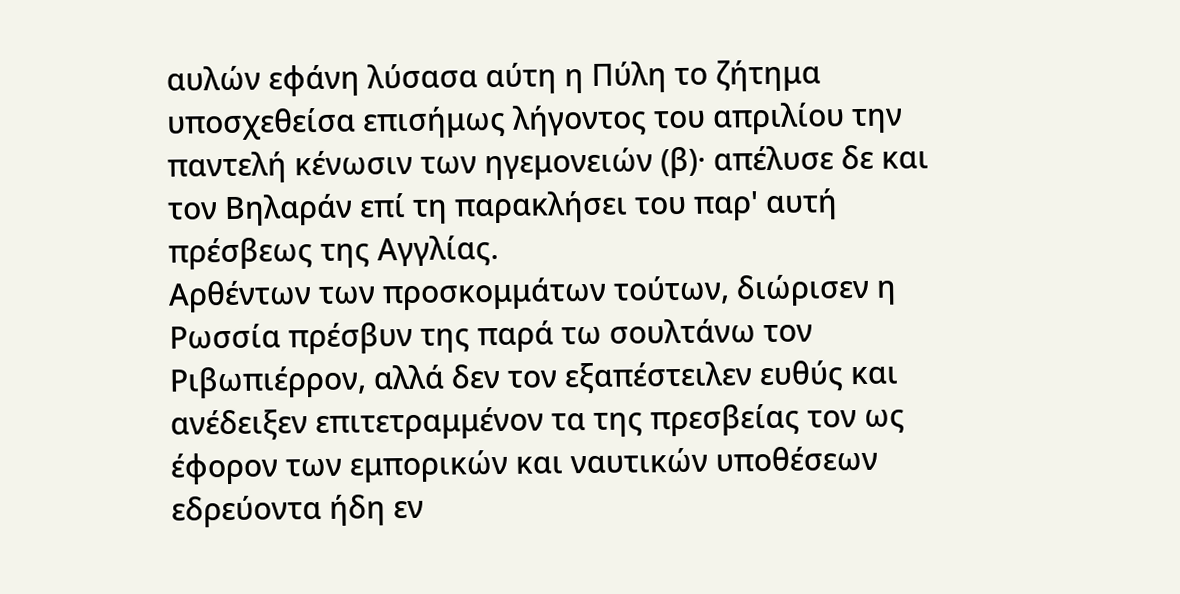αυλών εφάνη λύσασα αύτη η Πύλη το ζήτημα υποσχεθείσα επισήμως λήγοντος του απριλίου την παντελή κένωσιν των ηγεμονειών (β)· απέλυσε δε και τον Βηλαράν επί τη παρακλήσει του παρ' αυτή πρέσβεως της Αγγλίας.
Αρθέντων των προσκομμάτων τούτων, διώρισεν η Ρωσσία πρέσβυν της παρά τω σουλτάνω τον Ριβωπιέρρον, αλλά δεν τον εξαπέστειλεν ευθύς και ανέδειξεν επιτετραμμένον τα της πρεσβείας τον ως έφορον των εμπορικών και ναυτικών υποθέσεων εδρεύοντα ήδη εν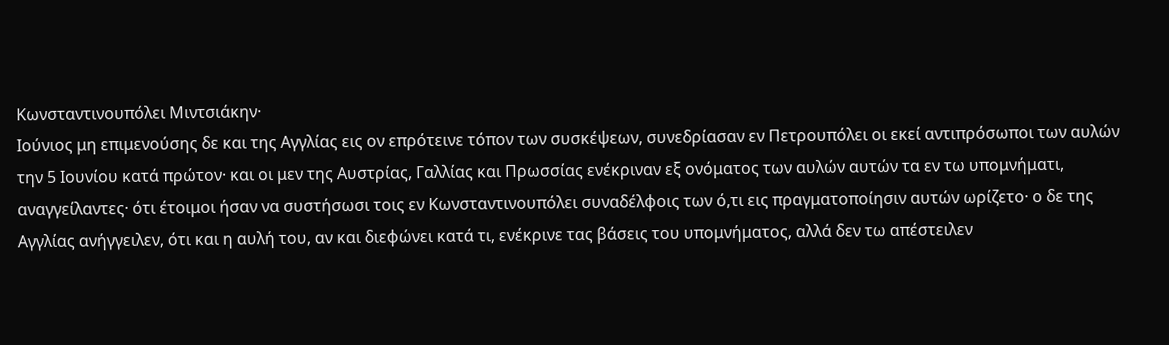Κωνσταντινουπόλει Μιντσιάκην·
Ιούνιος μη επιμενούσης δε και της Αγγλίας εις ον επρότεινε τόπον των συσκέψεων, συνεδρίασαν εν Πετρουπόλει οι εκεί αντιπρόσωποι των αυλών την 5 Ιουνίου κατά πρώτον· και οι μεν της Αυστρίας, Γαλλίας και Πρωσσίας ενέκριναν εξ ονόματος των αυλών αυτών τα εν τω υπομνήματι, αναγγείλαντες· ότι έτοιμοι ήσαν να συστήσωσι τοις εν Κωνσταντινουπόλει συναδέλφοις των ό,τι εις πραγματοποίησιν αυτών ωρίζετο· ο δε της Αγγλίας ανήγγειλεν, ότι και η αυλή του, αν και διεφώνει κατά τι, ενέκρινε τας βάσεις του υπομνήματος, αλλά δεν τω απέστειλεν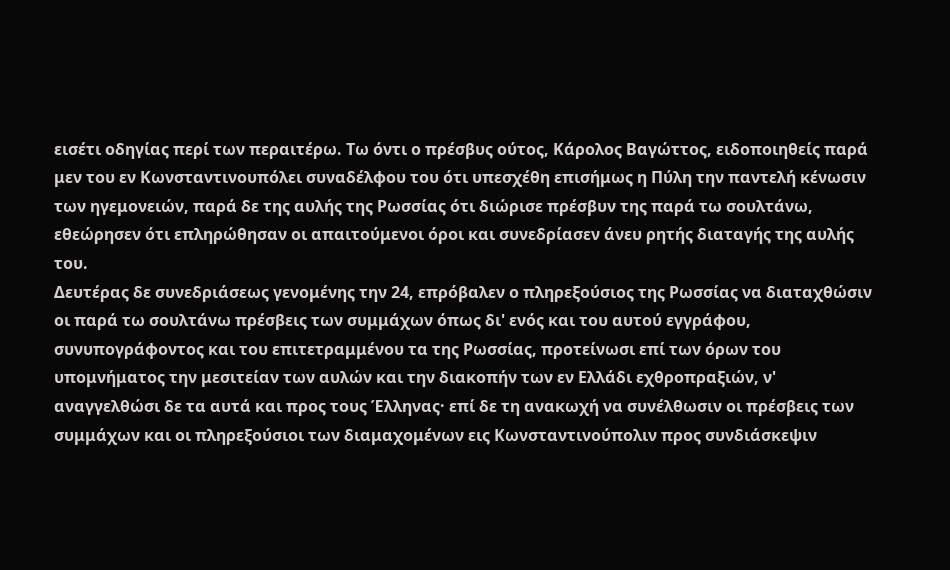εισέτι οδηγίας περί των περαιτέρω. Τω όντι ο πρέσβυς ούτος, Κάρολος Βαγώττος, ειδοποιηθείς παρά μεν του εν Κωνσταντινουπόλει συναδέλφου του ότι υπεσχέθη επισήμως η Πύλη την παντελή κένωσιν των ηγεμονειών, παρά δε της αυλής της Ρωσσίας ότι διώρισε πρέσβυν της παρά τω σουλτάνω, εθεώρησεν ότι επληρώθησαν οι απαιτούμενοι όροι και συνεδρίασεν άνευ ρητής διαταγής της αυλής του.
Δευτέρας δε συνεδριάσεως γενομένης την 24, επρόβαλεν ο πληρεξούσιος της Ρωσσίας να διαταχθώσιν οι παρά τω σουλτάνω πρέσβεις των συμμάχων όπως δι' ενός και του αυτού εγγράφου, συνυπογράφοντος και του επιτετραμμένου τα της Ρωσσίας, προτείνωσι επί των όρων του υπομνήματος την μεσιτείαν των αυλών και την διακοπήν των εν Ελλάδι εχθροπραξιών, ν' αναγγελθώσι δε τα αυτά και προς τους Έλληνας· επί δε τη ανακωχή να συνέλθωσιν οι πρέσβεις των συμμάχων και οι πληρεξούσιοι των διαμαχομένων εις Κωνσταντινούπολιν προς συνδιάσκεψιν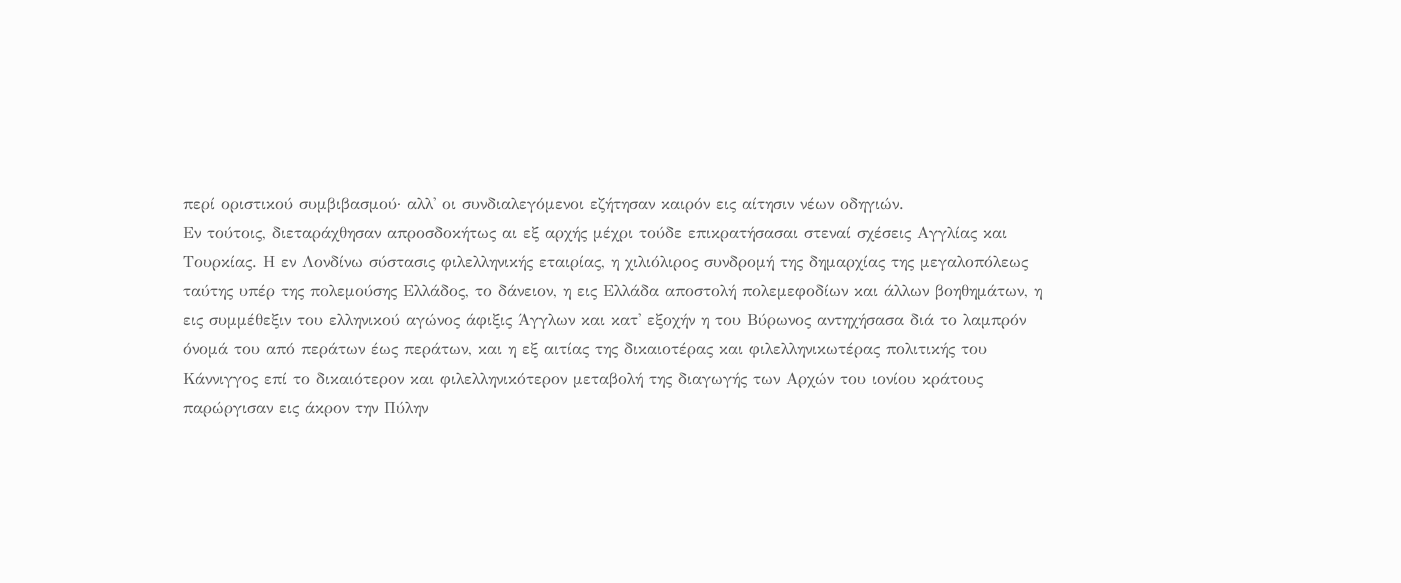περί οριστικού συμβιβασμού· αλλ' οι συνδιαλεγόμενοι εζήτησαν καιρόν εις αίτησιν νέων οδηγιών.
Εν τούτοις, διεταράχθησαν απροσδοκήτως αι εξ αρχής μέχρι τούδε επικρατήσασαι στεναί σχέσεις Αγγλίας και Τουρκίας. Η εν Λονδίνω σύστασις φιλελληνικής εταιρίας, η χιλιόλιρος συνδρομή της δημαρχίας της μεγαλοπόλεως ταύτης υπέρ της πολεμούσης Ελλάδος, το δάνειον, η εις Ελλάδα αποστολή πολεμεφοδίων και άλλων βοηθημάτων, η εις συμμέθεξιν του ελληνικού αγώνος άφιξις Άγγλων και κατ' εξοχήν η του Βύρωνος αντηχήσασα διά το λαμπρόν όνομά του από περάτων έως περάτων, και η εξ αιτίας της δικαιοτέρας και φιλελληνικωτέρας πολιτικής του Κάννιγγος επί το δικαιότερον και φιλελληνικότερον μεταβολή της διαγωγής των Αρχών του ιονίου κράτους παρώργισαν εις άκρον την Πύλην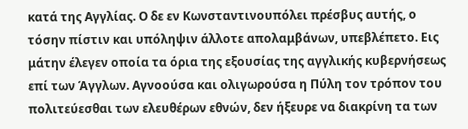κατά της Αγγλίας. Ο δε εν Κωνσταντινουπόλει πρέσβυς αυτής, ο τόσην πίστιν και υπόληψιν άλλοτε απολαμβάνων, υπεβλέπετο. Εις μάτην έλεγεν οποία τα όρια της εξουσίας της αγγλικής κυβερνήσεως επί των Άγγλων. Αγνοούσα και ολιγωρούσα η Πύλη τον τρόπον του πολιτεύεσθαι των ελευθέρων εθνών, δεν ήξευρε να διακρίνη τα των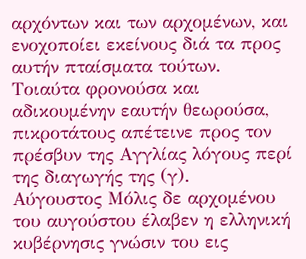αρχόντων και των αρχομένων, και ενοχοποίει εκείνους διά τα προς αυτήν πταίσματα τούτων. Τοιαύτα φρονούσα και αδικουμένην εαυτήν θεωρούσα, πικροτάτους απέτεινε προς τον πρέσβυν της Αγγλίας λόγους περί της διαγωγής της (γ).
Αύγουστος Μόλις δε αρχομένου του αυγούστου έλαβεν η ελληνική κυβέρνησις γνώσιν του εις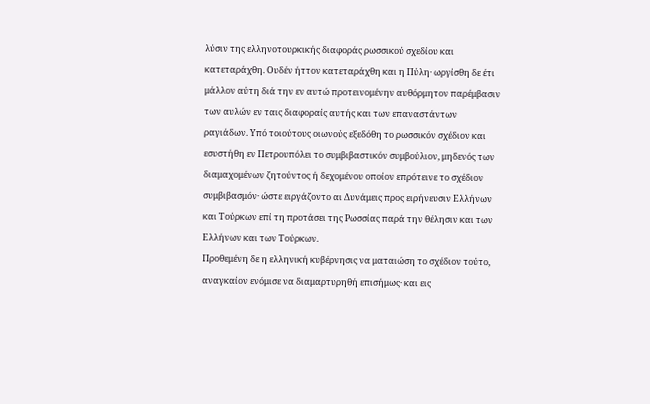λύσιν της ελληνοτουρκικής διαφοράς ρωσσικού σχεδίου και κατεταράχθη. Ουδέν ήττον κατεταράχθη και η Πύλη· ωργίσθη δε έτι μάλλον αύτη διά την εν αυτώ προτεινομένην αυθόρμητον παρέμβασιν των αυλών εν ταις διαφοραίς αυτής και των επαναστάντων ραγιάδων. Υπό τοιούτους οιωνούς εξεδόθη το ρωσσικόν σχέδιον και εσυστήθη εν Πετρουπόλει το συμβιβαστικόν συμβούλιον, μηδενός των διαμαχομένων ζητούντος ή δεχομένου οποίον επρότεινε το σχέδιον συμβιβασμόν· ώστε ειργάζοντο αι Δυνάμεις προς ειρήνευσιν Ελλήνων και Τούρκων επί τη προτάσει της Ρωσσίας παρά την θέλησιν και των Ελλήνων και των Τούρκων.
Προθεμένη δε η ελληνική κυβέρνησις να ματαιώση το σχέδιον τούτο, αναγκαίον ενόμισε να διαμαρτυρηθή επισήμως· και εις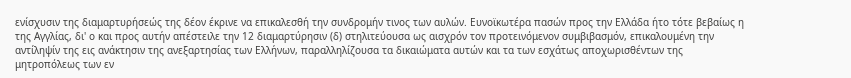ενίσχυσιν της διαμαρτυρήσεώς της δέον έκρινε να επικαλεσθή την συνδρομήν τινος των αυλών. Ευνοϊκωτέρα πασών προς την Ελλάδα ήτο τότε βεβαίως η της Αγγλίας, δι' ο και προς αυτήν απέστειλε την 12 διαμαρτύρησιν (δ) στηλιτεύουσα ως αισχρόν τον προτεινόμενον συμβιβασμόν, επικαλουμένη την αντίληψίν της εις ανάκτησιν της ανεξαρτησίας των Ελλήνων, παραλληλίζουσα τα δικαιώματα αυτών και τα των εσχάτως αποχωρισθέντων της μητροπόλεως των εν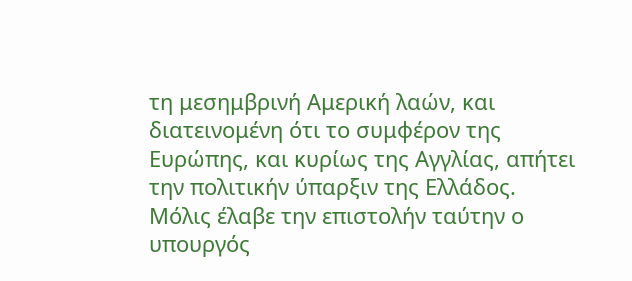τη μεσημβρινή Αμερική λαών, και διατεινομένη ότι το συμφέρον της Ευρώπης, και κυρίως της Αγγλίας, απήτει την πολιτικήν ύπαρξιν της Ελλάδος.
Μόλις έλαβε την επιστολήν ταύτην ο υπουργός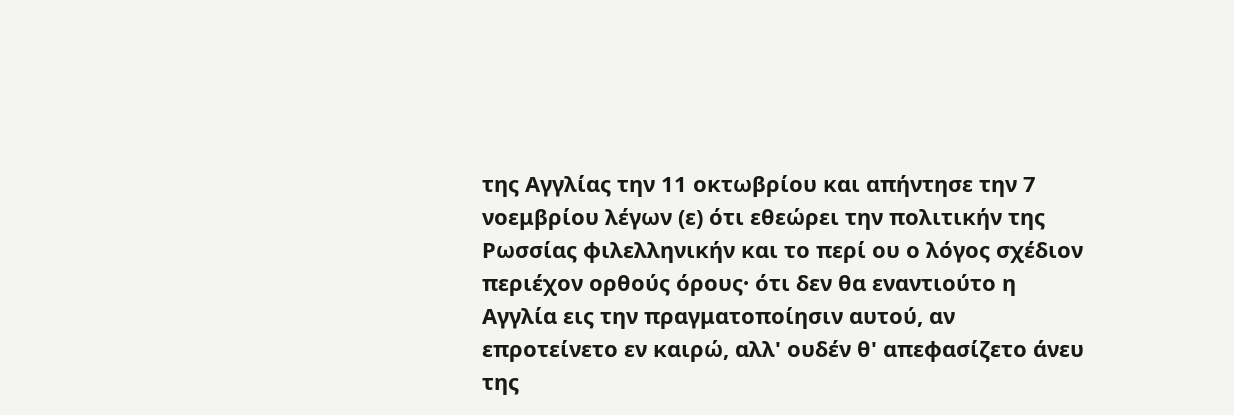της Αγγλίας την 11 οκτωβρίου και απήντησε την 7 νοεμβρίου λέγων (ε) ότι εθεώρει την πολιτικήν της Ρωσσίας φιλελληνικήν και το περί ου ο λόγος σχέδιον περιέχον ορθούς όρους· ότι δεν θα εναντιούτο η Αγγλία εις την πραγματοποίησιν αυτού, αν επροτείνετο εν καιρώ, αλλ' ουδέν θ' απεφασίζετο άνευ της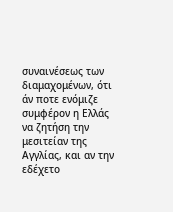συναινέσεως των διαμαχομένων, ότι άν ποτε ενόμιζε συμφέρον η Ελλάς να ζητήση την μεσιτείαν της Αγγλίας, και αν την εδέχετο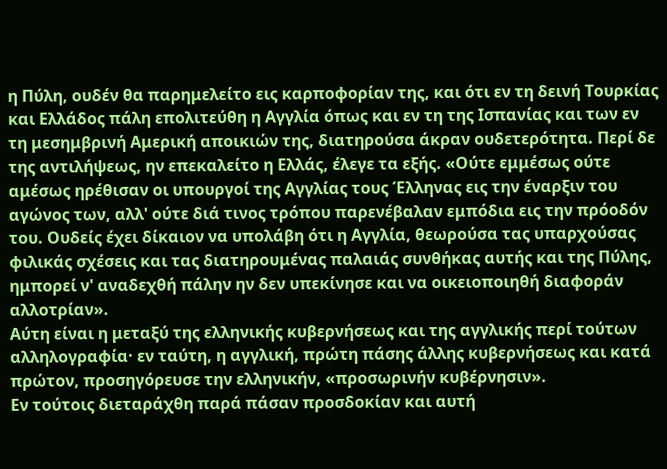η Πύλη, ουδέν θα παρημελείτο εις καρποφορίαν της, και ότι εν τη δεινή Τουρκίας και Ελλάδος πάλη επολιτεύθη η Αγγλία όπως και εν τη της Ισπανίας και των εν τη μεσημβρινή Αμερική αποικιών της, διατηρούσα άκραν ουδετερότητα. Περί δε της αντιλήψεως, ην επεκαλείτο η Ελλάς, έλεγε τα εξής. «Ούτε εμμέσως ούτε αμέσως ηρέθισαν οι υπουργοί της Αγγλίας τους Έλληνας εις την έναρξιν του αγώνος των, αλλ' ούτε διά τινος τρόπου παρενέβαλαν εμπόδια εις την πρόοδόν του. Ουδείς έχει δίκαιον να υπολάβη ότι η Αγγλία, θεωρούσα τας υπαρχούσας φιλικάς σχέσεις και τας διατηρουμένας παλαιάς συνθήκας αυτής και της Πύλης, ημπορεί ν' αναδεχθή πάλην ην δεν υπεκίνησε και να οικειοποιηθή διαφοράν αλλοτρίαν».
Αύτη είναι η μεταξύ της ελληνικής κυβερνήσεως και της αγγλικής περί τούτων αλληλογραφία· εν ταύτη, η αγγλική, πρώτη πάσης άλλης κυβερνήσεως και κατά πρώτον, προσηγόρευσε την ελληνικήν, «προσωρινήν κυβέρνησιν».
Εν τούτοις διεταράχθη παρά πάσαν προσδοκίαν και αυτή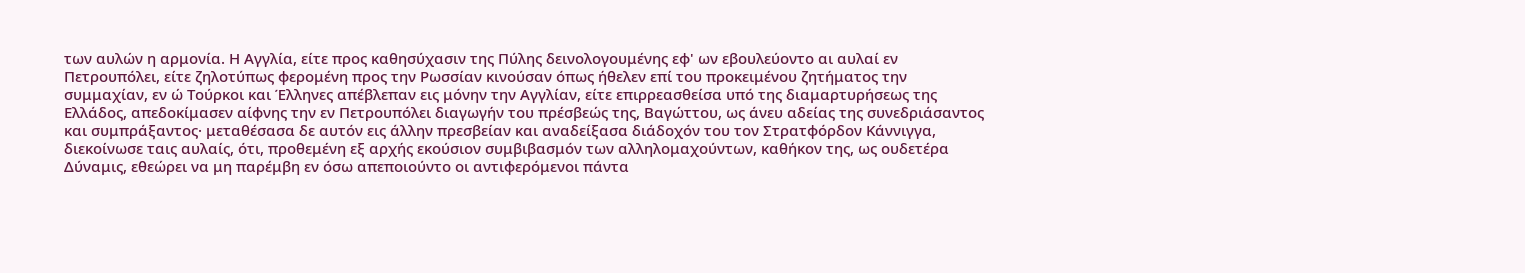των αυλών η αρμονία. Η Αγγλία, είτε προς καθησύχασιν της Πύλης δεινολογουμένης εφ' ων εβουλεύοντο αι αυλαί εν Πετρουπόλει, είτε ζηλοτύπως φερομένη προς την Ρωσσίαν κινούσαν όπως ήθελεν επί του προκειμένου ζητήματος την συμμαχίαν, εν ώ Τούρκοι και Έλληνες απέβλεπαν εις μόνην την Αγγλίαν, είτε επιρρεασθείσα υπό της διαμαρτυρήσεως της Ελλάδος, απεδοκίμασεν αίφνης την εν Πετρουπόλει διαγωγήν του πρέσβεώς της, Βαγώττου, ως άνευ αδείας της συνεδριάσαντος και συμπράξαντος· μεταθέσασα δε αυτόν εις άλλην πρεσβείαν και αναδείξασα διάδοχόν του τον Στρατφόρδον Κάννιγγα, διεκοίνωσε ταις αυλαίς, ότι, προθεμένη εξ αρχής εκούσιον συμβιβασμόν των αλληλομαχούντων, καθήκον της, ως ουδετέρα Δύναμις, εθεώρει να μη παρέμβη εν όσω απεποιούντο οι αντιφερόμενοι πάντα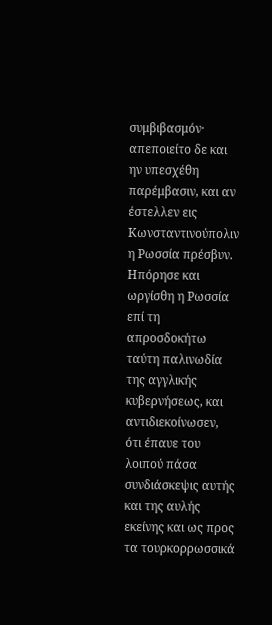συμβιβασμόν· απεποιείτο δε και ην υπεσχέθη παρέμβασιν, και αν έστελλεν εις Κωνσταντινούπολιν η Ρωσσία πρέσβυν. Ηπόρησε και ωργίσθη η Ρωσσία επί τη απροσδοκήτω ταύτη παλινωδία της αγγλικής κυβερνήσεως, και αντιδιεκοίνωσεν, ότι έπαυε του λοιπού πάσα συνδιάσκεψις αυτής και της αυλής εκείνης και ως προς τα τουρκορρωσσικά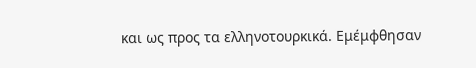και ως προς τα ελληνοτουρκικά. Εμέμφθησαν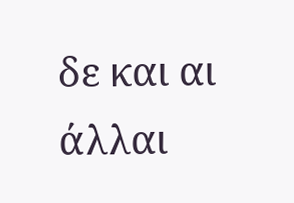δε και αι άλλαι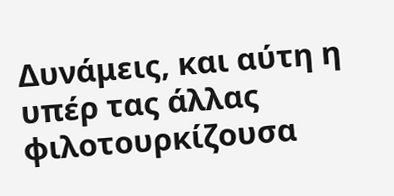Δυνάμεις, και αύτη η υπέρ τας άλλας φιλοτουρκίζουσα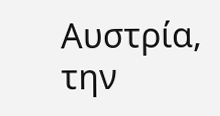Αυστρία, την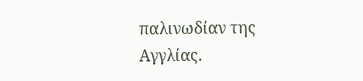παλινωδίαν της Αγγλίας.